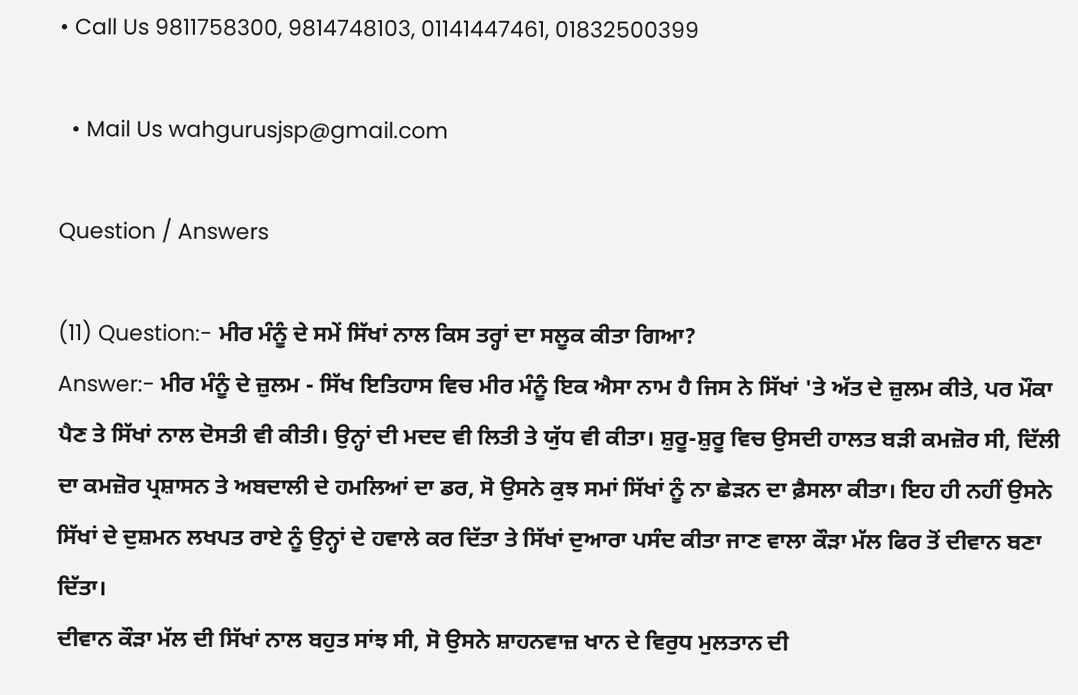• Call Us 9811758300, 9814748103, 01141447461, 01832500399

  • Mail Us wahgurusjsp@gmail.com

Question / Answers

(11) Question:- ਮੀਰ ਮੰਨੂੰ ਦੇ ਸਮੇਂ ਸਿੱਖਾਂ ਨਾਲ ਕਿਸ ਤਰ੍ਹਾਂ ਦਾ ਸਲੂਕ ਕੀਤਾ ਗਿਆ?
Answer:- ਮੀਰ ਮੰਨੂੰ ਦੇ ਜ਼ੁਲਮ - ਸਿੱਖ ਇਤਿਹਾਸ ਵਿਚ ਮੀਰ ਮੰਨੂੰ ਇਕ ਐਸਾ ਨਾਮ ਹੈ ਜਿਸ ਨੇ ਸਿੱਖਾਂ 'ਤੇ ਅੱਤ ਦੇ ਜ਼ੁਲਮ ਕੀਤੇ, ਪਰ ਮੌਕਾ ਪੈਣ ਤੇ ਸਿੱਖਾਂ ਨਾਲ ਦੋਸਤੀ ਵੀ ਕੀਤੀ। ਉਨ੍ਹਾਂ ਦੀ ਮਦਦ ਵੀ ਲਿਤੀ ਤੇ ਯੁੱਧ ਵੀ ਕੀਤਾ। ਸ਼ੁਰੂ-ਸ਼ੁਰੂ ਵਿਚ ਉਸਦੀ ਹਾਲਤ ਬੜੀ ਕਮਜ਼ੋਰ ਸੀ, ਦਿੱਲੀ ਦਾ ਕਮਜ਼ੋਰ ਪ੍ਰਸ਼ਾਸਨ ਤੇ ਅਬਦਾਲੀ ਦੇ ਹਮਲਿਆਂ ਦਾ ਡਰ, ਸੋ ਉਸਨੇ ਕੁਝ ਸਮਾਂ ਸਿੱਖਾਂ ਨੂੰ ਨਾ ਛੇੜਨ ਦਾ ਫ਼ੈਸਲਾ ਕੀਤਾ। ਇਹ ਹੀ ਨਹੀਂ ਉਸਨੇ ਸਿੱਖਾਂ ਦੇ ਦੁਸ਼ਮਨ ਲਖਪਤ ਰਾਏ ਨੂੰ ਉਨ੍ਹਾਂ ਦੇ ਹਵਾਲੇ ਕਰ ਦਿੱਤਾ ਤੇ ਸਿੱਖਾਂ ਦੁਆਰਾ ਪਸੰਦ ਕੀਤਾ ਜਾਣ ਵਾਲਾ ਕੌੜਾ ਮੱਲ ਫਿਰ ਤੋਂ ਦੀਵਾਨ ਬਣਾ ਦਿੱਤਾ।
ਦੀਵਾਨ ਕੌੜਾ ਮੱਲ ਦੀ ਸਿੱਖਾਂ ਨਾਲ ਬਹੁਤ ਸਾਂਝ ਸੀ, ਸੋ ਉਸਨੇ ਸ਼ਾਹਨਵਾਜ਼ ਖਾਨ ਦੇ ਵਿਰੁਧ ਮੁਲਤਾਨ ਦੀ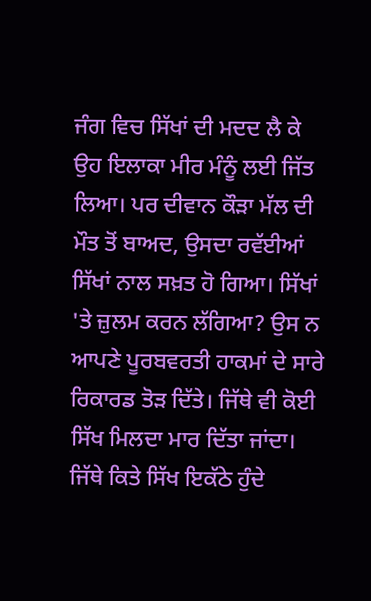ਜੰਗ ਵਿਚ ਸਿੱਖਾਂ ਦੀ ਮਦਦ ਲੈ ਕੇ ਉਹ ਇਲਾਕਾ ਮੀਰ ਮੰਨੂੰ ਲਈ ਜਿੱਤ ਲਿਆ। ਪਰ ਦੀਵਾਨ ਕੌੜਾ ਮੱਲ ਦੀ ਮੌਤ ਤੋਂ ਬਾਅਦ, ਉਸਦਾ ਰਵੱਈਆਂ ਸਿੱਖਾਂ ਨਾਲ ਸਖ਼ਤ ਹੋ ਗਿਆ। ਸਿੱਖਾਂ 'ਤੇ ਜ਼ੁਲਮ ਕਰਨ ਲੱਗਿਆ? ਉਸ ਨ ਆਪਣੇ ਪੂਰਬਵਰਤੀ ਹਾਕਮਾਂ ਦੇ ਸਾਰੇ ਰਿਕਾਰਡ ਤੋੜ ਦਿੱਤੇ। ਜਿੱਥੇ ਵੀ ਕੋਈ ਸਿੱਖ ਮਿਲਦਾ ਮਾਰ ਦਿੱਤਾ ਜਾਂਦਾ। ਜਿੱਥੇ ਕਿਤੇ ਸਿੱਖ ਇਕੱਠੇ ਹੁੰਦੇ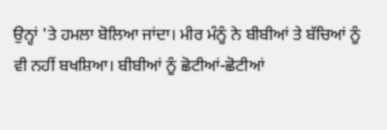ਉਨ੍ਹਾਂ 'ਤੇ ਹਮਲਾ ਬੋਲਿਆ ਜਾਂਦਾ। ਮੀਰ ਮੰਨੂੰ ਨੇ ਬੀਬੀਆਂ ਤੇ ਬੱਚਿਆਂ ਨੂੰ ਵੀ ਨਹੀਂ ਬਖਸ਼ਿਆ। ਬੀਬੀਆਂ ਨੂੰ ਛੋਟੀਆਂ-ਛੋਟੀਆਂ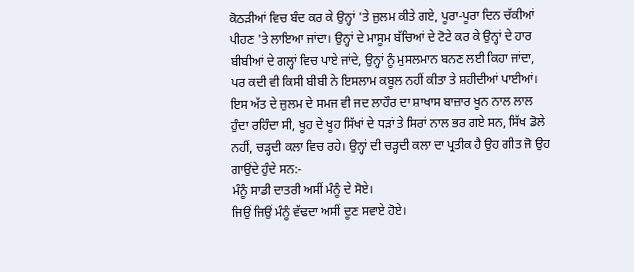ਕੋਠੜੀਆਂ ਵਿਚ ਬੰਦ ਕਰ ਕੇ ਉਨ੍ਹਾਂ 'ਤੇ ਜ਼ੁਲਮ ਕੀਤੇ ਗਏ, ਪੂਰਾ-ਪੂਰਾ ਦਿਨ ਚੱਕੀਆਂ ਪੀਹਣ 'ਤੇ ਲਾਇਆ ਜਾਂਦਾ। ਉਨ੍ਹਾਂ ਦੇ ਮਾਸੂਮ ਬੱਚਿਆਂ ਦੇ ਟੋਟੇ ਕਰ ਕੇ ਉਨ੍ਹਾਂ ਦੇ ਹਾਰ ਬੀਬੀਆਂ ਦੇ ਗਲ੍ਹਾਂ ਵਿਚ ਪਾਏ ਜਾਂਦੇ, ਉਨ੍ਹਾਂ ਨੂੰ ਮੁਸਲਮਾਨ ਬਨਣ ਲਈ ਕਿਹਾ ਜਾਂਦਾ, ਪਰ ਕਦੀ ਵੀ ਕਿਸੀ ਬੀਬੀ ਨੇ ਇਸਲਾਮ ਕਬੂਲ ਨਹੀਂ ਕੀਤਾ ਤੇ ਸ਼ਹੀਦੀਆਂ ਪਾਈਆਂ। ਇਸ ਅੱਤ ਦੇ ਜ਼ੁਲਮ ਦੇ ਸਮਜ ਵੀ ਜਦ ਲਾਹੌਰ ਦਾ ਸ਼ਾਖਾਸ ਬਾਜ਼ਾਰ ਖੂਨ ਨਾਲ ਲਾਲ ਹੁੰਦਾ ਰਹਿੰਦਾ ਸੀ, ਖੂਹ ਦੇ ਖੂਹ ਸਿੱਖਾਂ ਦੇ ਧੜਾਂ ਤੇ ਸਿਰਾਂ ਨਾਲ ਭਰ ਗਏ ਸਨ, ਸਿੱਖ ਡੋਲੇ ਨਹੀਂ, ਚੜ੍ਹਦੀ ਕਲਾ ਵਿਚ ਰਹੇ। ਉਨ੍ਹਾਂ ਦੀ ਚੜ੍ਹਦੀ ਕਲਾ ਦਾ ਪ੍ਰਤੀਕ ਹੈ ਉਹ ਗੀਤ ਜੋ ਉਹ ਗਾਉਂਦੇ ਹੁੰਦੇ ਸਨ:-
ਮੰਨੂੰ ਸਾਡੀ ਦਾਤਰੀ ਅਸੀਂ ਮੰਨੂੰ ਦੇ ਸੋਏ।
ਜਿਉਂ ਜਿਉਂ ਮੰਨੂੰ ਵੱਢਦਾ ਅਸੀਂ ਦੂਣ ਸਵਾਏ ਹੋਏ।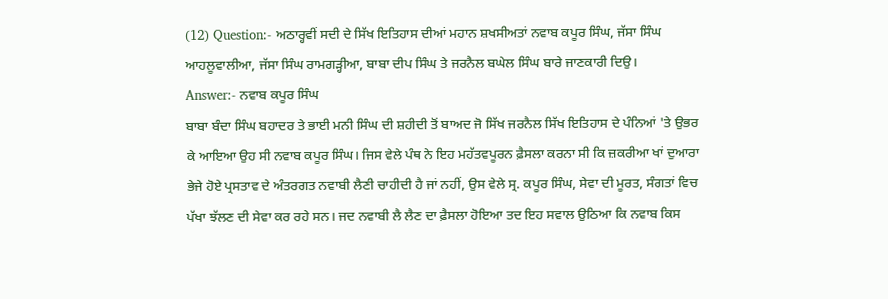(12) Question:- ਅਠਾਰ੍ਹਵੀਂ ਸਦੀ ਦੇ ਸਿੱਖ ਇਤਿਹਾਸ ਦੀਆਂ ਮਹਾਨ ਸ਼ਖਸੀਅਤਾਂ ਨਵਾਬ ਕਪੂਰ ਸਿੰਘ, ਜੱਸਾ ਸਿੰਘ ਆਹਲੂਵਾਲੀਆ, ਜੱਸਾ ਸਿੰਘ ਰਾਮਗੜ੍ਹੀਆ, ਬਾਬਾ ਦੀਪ ਸਿੰਘ ਤੇ ਜਰਨੈਲ ਬਘੇਲ ਸਿੰਘ ਬਾਰੇ ਜਾਣਕਾਰੀ ਦਿਉ।
Answer:- ਨਵਾਬ ਕਪੂਰ ਸਿੰਘ
ਬਾਬਾ ਬੰਦਾ ਸਿੰਘ ਬਹਾਦਰ ਤੇ ਭਾਈ ਮਨੀ ਸਿੰਘ ਦੀ ਸ਼ਹੀਦੀ ਤੋਂ ਬਾਅਦ ਜੋ ਸਿੱਖ ਜਰਨੈਲ ਸਿੱਖ ਇਤਿਹਾਸ ਦੇ ਪੰਨਿਆਂ 'ਤੇ ਉਭਰ ਕੇ ਆਇਆ ਉਹ ਸੀ ਨਵਾਬ ਕਪੂਰ ਸਿੰਘ। ਜਿਸ ਵੇਲੇ ਪੰਥ ਨੇ ਇਹ ਮਹੱਤਵਪੂਰਨ ਫ਼ੈਸਲਾ ਕਰਨਾ ਸੀ ਕਿ ਜ਼ਕਰੀਆ ਖਾਂ ਦੁਆਰਾ ਭੇਜੇ ਹੋਏ ਪ੍ਰਸਤਾਵ ਦੇ ਅੰਤਰਗਤ ਨਵਾਬੀ ਲੈਣੀ ਚਾਹੀਦੀ ਹੈ ਜਾਂ ਨਹੀਂ, ਉਸ ਵੇਲੇ ਸ੍ਰ. ਕਪੂਰ ਸਿੰਘ, ਸੇਵਾ ਦੀ ਮੂਰਤ, ਸੰਗਤਾਂ ਵਿਚ ਪੱਖਾ ਝੱਲਣ ਦੀ ਸੇਵਾ ਕਰ ਰਹੇ ਸਨ। ਜਦ ਨਵਾਬੀ ਲੈ ਲੈਣ ਦਾ ਫ਼ੈਸਲਾ ਹੋਇਆ ਤਦ ਇਹ ਸਵਾਲ ਉਠਿਆ ਕਿ ਨਵਾਬ ਕਿਸ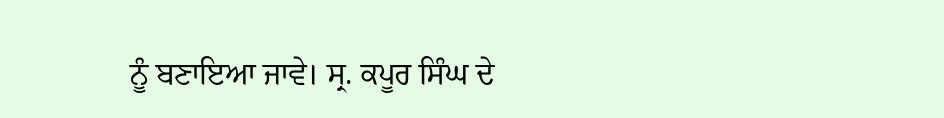ਨੂੰ ਬਣਾਇਆ ਜਾਵੇ। ਸ੍ਰ. ਕਪੂਰ ਸਿੰਘ ਦੇ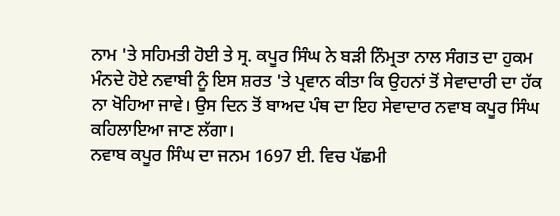ਨਾਮ 'ਤੇ ਸਹਿਮਤੀ ਹੋਈ ਤੇ ਸ੍ਰ. ਕਪੂਰ ਸਿੰਘ ਨੇ ਬੜੀ ਨਿੰਮ੍ਰਤਾ ਨਾਲ ਸੰਗਤ ਦਾ ਹੁਕਮ ਮੰਨਦੇ ਹੋਏ ਨਵਾਬੀ ਨੂੰ ਇਸ ਸ਼ਰਤ 'ਤੇ ਪ੍ਰਵਾਨ ਕੀਤਾ ਕਿ ਉਹਨਾਂ ਤੋਂ ਸੇਵਾਦਾਰੀ ਦਾ ਹੱਕ ਨਾ ਖੋਹਿਆ ਜਾਵੇ। ਉਸ ਦਿਨ ਤੋਂ ਬਾਅਦ ਪੰਥ ਦਾ ਇਹ ਸੇਵਾਦਾਰ ਨਵਾਬ ਕਪੂਰ ਸਿੰਘ ਕਹਿਲਾਇਆ ਜਾਣ ਲੱਗਾ।
ਨਵਾਬ ਕਪੂਰ ਸਿੰਘ ਦਾ ਜਨਮ 1697 ਈ. ਵਿਚ ਪੱਛਮੀ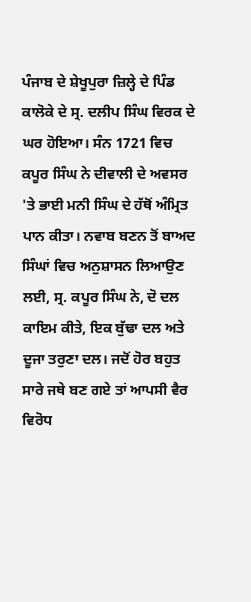ਪੰਜਾਬ ਦੇ ਸ਼ੇਖੂਪੁਰਾ ਜ਼ਿਲ੍ਹੇ ਦੇ ਪਿੰਡ ਕਾਲੋਕੇ ਦੇ ਸ੍ਰ. ਦਲੀਪ ਸਿੰਘ ਵਿਰਕ ਦੇ ਘਰ ਹੋਇਆ। ਸੰਨ 1721 ਵਿਚ ਕਪੂਰ ਸਿੰਘ ਨੇ ਦੀਵਾਲੀ ਦੇ ਅਵਸਰ 'ਤੇ ਭਾਈ ਮਨੀ ਸਿੰਘ ਦੇ ਹੱਥੋਂ ਅੰਮ੍ਰਿਤ ਪਾਨ ਕੀਤਾ। ਨਵਾਬ ਬਣਨ ਤੋਂ ਬਾਅਦ ਸਿੰਘਾਂ ਵਿਚ ਅਨੁਸ਼ਾਸਨ ਲਿਆਉਣ ਲਈ, ਸ੍ਰ. ਕਪੂਰ ਸਿੰਘ ਨੇ, ਦੋ ਦਲ ਕਾਇਮ ਕੀਤੇ, ਇਕ ਬੁੱਢਾ ਦਲ ਅਤੇ ਦੂਜਾ ਤਰੁਣਾ ਦਲ। ਜਦੋਂ ਹੋਰ ਬਹੁਤ ਸਾਰੇ ਜਥੇ ਬਣ ਗਏ ਤਾਂ ਆਪਸੀ ਵੈਰ ਵਿਰੋਧ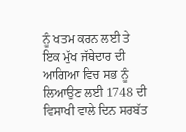ਨੂੰ ਖਤਮ ਕਰਨ ਲਈ ਤੇ ਇਕ ਮੁੱਖ ਜੱਥੇਦਾਰ ਦੀ ਆਗਿਆ ਵਿਚ ਸਭ ਨੂੰ ਲਿਆਉਣ ਲਈ 1748 ਦੀ ਵਿਸਾਖੀ ਵਾਲੇ ਦਿਨ ਸਰਬੱਤ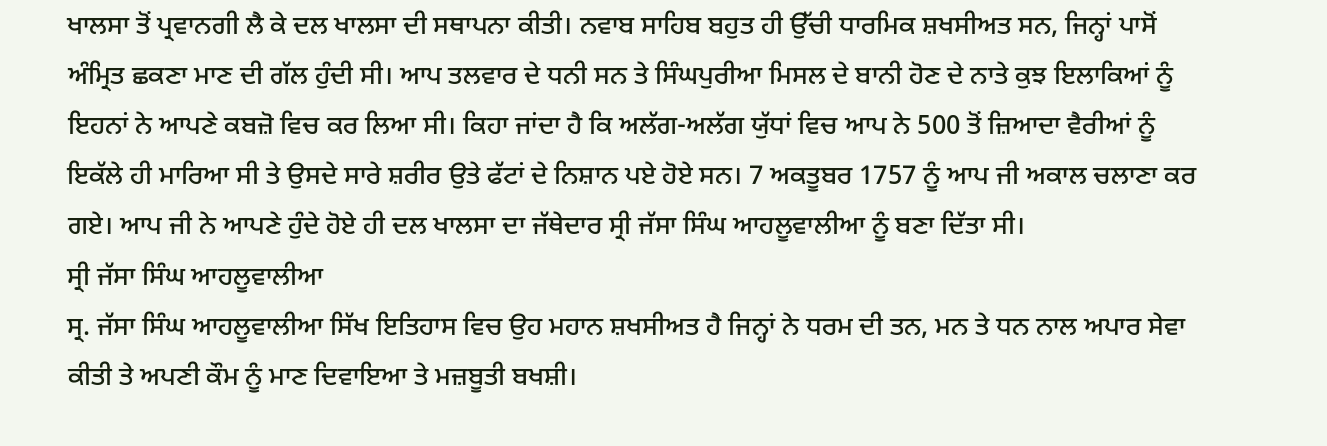ਖਾਲਸਾ ਤੋਂ ਪ੍ਰਵਾਨਗੀ ਲੈ ਕੇ ਦਲ ਖਾਲਸਾ ਦੀ ਸਥਾਪਨਾ ਕੀਤੀ। ਨਵਾਬ ਸਾਹਿਬ ਬਹੁਤ ਹੀ ਉੱਚੀ ਧਾਰਮਿਕ ਸ਼ਖਸੀਅਤ ਸਨ, ਜਿਨ੍ਹਾਂ ਪਾਸੋਂ ਅੰਮ੍ਰਿਤ ਛਕਣਾ ਮਾਣ ਦੀ ਗੱਲ ਹੁੰਦੀ ਸੀ। ਆਪ ਤਲਵਾਰ ਦੇ ਧਨੀ ਸਨ ਤੇ ਸਿੰਘਪੁਰੀਆ ਮਿਸਲ ਦੇ ਬਾਨੀ ਹੋਣ ਦੇ ਨਾਤੇ ਕੁਝ ਇਲਾਕਿਆਂ ਨੂੰ ਇਹਨਾਂ ਨੇ ਆਪਣੇ ਕਬਜ਼ੋ ਵਿਚ ਕਰ ਲਿਆ ਸੀ। ਕਿਹਾ ਜਾਂਦਾ ਹੈ ਕਿ ਅਲੱਗ-ਅਲੱਗ ਯੁੱਧਾਂ ਵਿਚ ਆਪ ਨੇ 500 ਤੋਂ ਜ਼ਿਆਦਾ ਵੈਰੀਆਂ ਨੂੰ ਇਕੱਲੇ ਹੀ ਮਾਰਿਆ ਸੀ ਤੇ ਉਸਦੇ ਸਾਰੇ ਸ਼ਰੀਰ ਉਤੇ ਫੱਟਾਂ ਦੇ ਨਿਸ਼ਾਨ ਪਏ ਹੋਏ ਸਨ। 7 ਅਕਤੂਬਰ 1757 ਨੂੰ ਆਪ ਜੀ ਅਕਾਲ ਚਲਾਣਾ ਕਰ ਗਏ। ਆਪ ਜੀ ਨੇ ਆਪਣੇ ਹੁੰਦੇ ਹੋਏ ਹੀ ਦਲ ਖਾਲਸਾ ਦਾ ਜੱਥੇਦਾਰ ਸ੍ਰੀ ਜੱਸਾ ਸਿੰਘ ਆਹਲੂਵਾਲੀਆ ਨੂੰ ਬਣਾ ਦਿੱਤਾ ਸੀ।
ਸ੍ਰੀ ਜੱਸਾ ਸਿੰਘ ਆਹਲੂਵਾਲੀਆ
ਸ੍ਰ. ਜੱਸਾ ਸਿੰਘ ਆਹਲੂਵਾਲੀਆ ਸਿੱਖ ਇਤਿਹਾਸ ਵਿਚ ਉਹ ਮਹਾਨ ਸ਼ਖਸੀਅਤ ਹੈ ਜਿਨ੍ਹਾਂ ਨੇ ਧਰਮ ਦੀ ਤਨ, ਮਨ ਤੇ ਧਨ ਨਾਲ ਅਪਾਰ ਸੇਵਾ ਕੀਤੀ ਤੇ ਅਪਣੀ ਕੌਮ ਨੂੰ ਮਾਣ ਦਿਵਾਇਆ ਤੇ ਮਜ਼ਬੂਤੀ ਬਖਸ਼ੀ।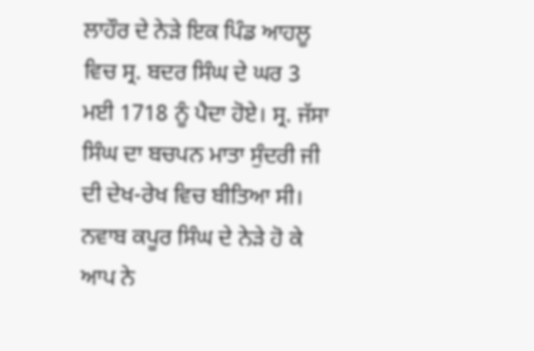ਲਾਹੌਰ ਦੇ ਨੇੜੇ ਇਕ ਪਿੰਡ ਆਹਲੂ ਵਿਚ ਸ੍ਰ. ਬਦਰ ਸਿੰਘ ਦੇ ਘਰ 3 ਮਈ 1718 ਨੂੰ ਪੈਦਾ ਹੋਏ। ਸ੍ਰ. ਜੱਸਾ ਸਿੰਘ ਦਾ ਬਚਪਨ ਮਾਤਾ ਸੁੰਦਰੀ ਜੀ ਦੀ ਦੇਖ-ਰੇਖ ਵਿਚ ਬੀਤਿਆ ਸੀ। ਨਵਾਬ ਕਪੂਰ ਸਿੰਘ ਦੇ ਨੇੜੇ ਹੋ ਕੇ ਆਪ ਨੇ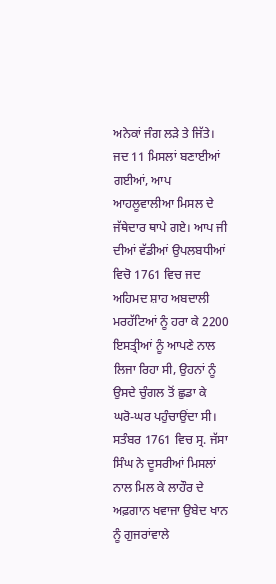ਅਨੇਕਾਂ ਜੰਗ ਲੜੇ ਤੇ ਜਿੱਤੇ। ਜਦ 11 ਮਿਸਲਾਂ ਬਣਾਈਆਂ ਗਈਆਂ, ਆਪ ਆਹਲੂਵਾਲੀਆ ਮਿਸਲ ਦੇ ਜੱਥੇਦਾਰ ਥਾਪੇ ਗਏ। ਆਪ ਜੀ ਦੀਆਂ ਵੱਡੀਆਂ ਉਪਲਬਧੀਆਂ ਵਿਚੋ 1761 ਵਿਚ ਜਦ ਅਹਿਮਦ ਸ਼ਾਹ ਅਬਦਾਲੀ ਮਰਹੱਟਿਆਂ ਨੂੰ ਹਰਾ ਕੇ 2200 ਇਸਤ੍ਰੀਆਂ ਨੂੰ ਆਪਣੇ ਨਾਲ ਲਿਜਾ ਰਿਹਾ ਸੀ, ਉਹਨਾਂ ਨੂੰ ਉਸਦੇ ਚੁੰਗਲ ਤੋਂ ਛੁਡਾ ਕੇ ਘਰੋ-ਘਰ ਪਹੁੰਚਾਉਂਦਾ ਸੀ।
ਸਤੰਬਰ 1761 ਵਿਚ ਸ੍ਰ. ਜੱਸਾ ਸਿੰਘ ਨੇ ਦੂਸਰੀਆਂ ਮਿਸਲਾਂ ਨਾਲ ਮਿਲ ਕੇ ਲਾਹੌਰ ਦੇ ਅਫ਼ਗਾਨ ਖਵਾਜਾ ਉਬੇਦ ਖਾਨ ਨੂੰ ਗੁਜਰਾਂਵਾਲੇ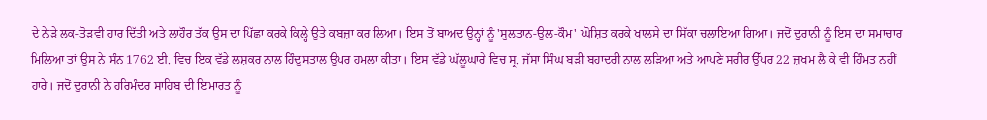ਦੇ ਨੇੜੇ ਲਕ-ਤੋੜਵੀ ਹਾਰ ਦਿੱਤੀ ਅਤੇ ਲਾਹੌਰ ਤੱਕ ਉਸ ਦਾ ਪਿੱਛਾ ਕਰਕੇ ਕਿਲ੍ਹੇ ਉਤੇ ਕਬਜ਼ਾ ਕਰ ਲਿਆ। ਇਸ ਤੋਂ ਬਾਅਦ ਉਨ੍ਹਾਂ ਨੂੰ 'ਸੁਲਤਾਨ-ਉਲ-ਕੌਮ' ਘੋਸ਼ਿਤ ਕਰਕੇ ਖਾਲਸੇ ਦਾ ਸਿੱਕਾ ਚਲਾਇਆ ਗਿਆ। ਜਦੋਂ ਦੁਰਾਨੀ ਨੂੰ ਇਸ ਦਾ ਸਮਾਚਾਰ ਮਿਲਿਆ ਤਾਂ ਉਸ ਨੇ ਸੰਨ 1762 ਈ. ਵਿਚ ਇਕ ਵੱਡੇ ਲਸ਼ਕਰ ਨਾਲ ਹਿੰਦੁਸਤਾਲ ਉਪਰ ਹਮਲਾ ਕੀਤਾ। ਇਸ ਵੱਡੇ ਘੱਲੂਘਾਰੇ ਵਿਚ ਸ੍ਰ. ਜੱਸਾ ਸਿੰਘ ਬੜੀ ਬਹਾਦਰੀ ਨਾਲ ਲੜਿਆ ਅਤੇ ਆਪਣੇ ਸਰੀਰ ਉੱਪਰ 22 ਜ਼ਖਮ ਲੈ ਕੇ ਵੀ ਹਿੰਮਤ ਨਹੀਂ ਹਾਰੇ। ਜਦੋਂ ਦੁਰਾਨੀ ਨੇ ਹਰਿਮੰਦਰ ਸਾਹਿਬ ਦੀ ਇਮਾਰਤ ਨੂੰ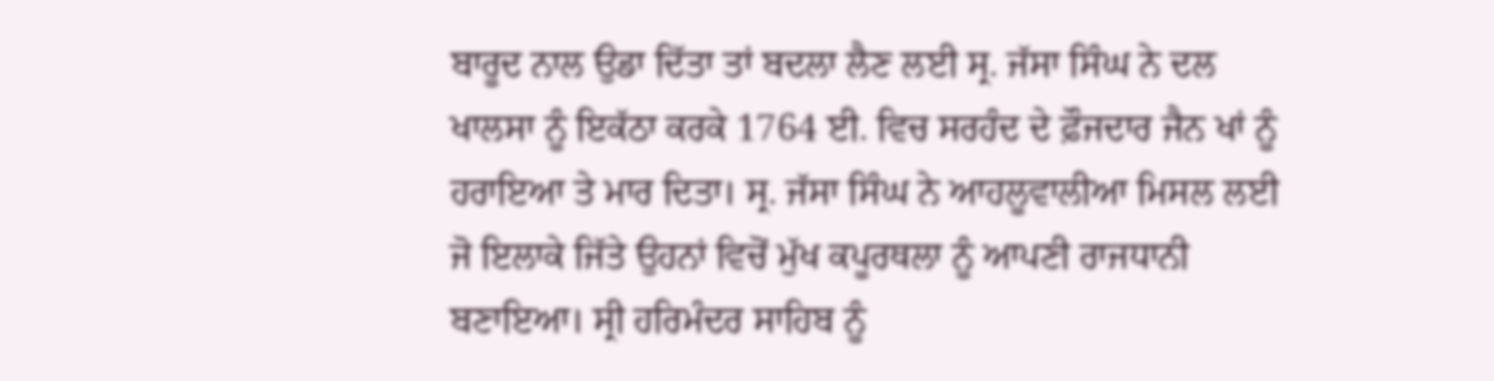ਬਾਰੂਦ ਨਾਲ ਉਡਾ ਦਿੱਤਾ ਤਾਂ ਬਦਲਾ ਲੈਣ ਲਈ ਸ੍ਰ. ਜੱਸਾ ਸਿੰਘ ਨੇ ਦਲ ਖਾਲਸਾ ਨੂੰ ਇਕੱਠਾ ਕਰਕੇ 1764 ਈ. ਵਿਚ ਸਰਹੰਦ ਦੇ ਫ਼ੌਜਦਾਰ ਜੈਨ ਖਾਂ ਨੂੰ ਹਰਾਇਆ ਤੇ ਮਾਰ ਦਿਤਾ। ਸ੍ਰ. ਜੱਸਾ ਸਿੰਘ ਨੇ ਆਹਲੂਵਾਲੀਆ ਮਿਸਲ ਲਈ ਜੋ ਇਲਾਕੇ ਜਿੱਤੇ ਉਹਨਾਂ ਵਿਚੋਂ ਮੁੱਖ ਕਪੂਰਥਲਾ ਨੂੰ ਆਪਣੀ ਰਾਜਧਾਨੀ ਬਣਾਇਆ। ਸ੍ਰੀ ਹਰਿਮੰਦਰ ਸਾਹਿਬ ਨੂੰ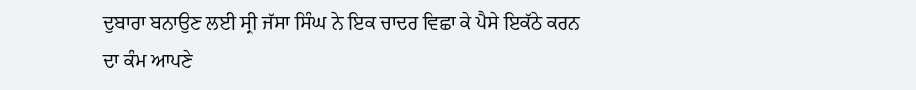ਦੁਬਾਰਾ ਬਨਾਉਣ ਲਈ ਸ੍ਰੀ ਜੱਸਾ ਸਿੰਘ ਨੇ ਇਕ ਚਾਦਰ ਵਿਛਾ ਕੇ ਪੈਸੇ ਇਕੱਠੇ ਕਰਨ ਦਾ ਕੰਮ ਆਪਣੇ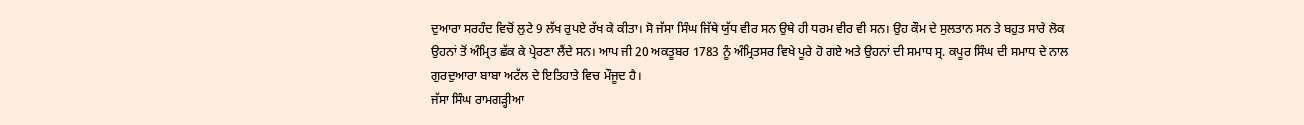ਦੁਆਰਾ ਸਰਹੰਦ ਵਿਚੋਂ ਲੁਟੇ 9 ਲੱਖ ਰੁਪਏ ਰੱਖ ਕੇ ਕੀਤਾ। ਸੋ ਜੱਸਾ ਸਿੰਘ ਜਿੱਥੇ ਯੁੱਧ ਵੀਰ ਸਨ ਉਥੇ ਹੀ ਧਰਮ ਵੀਰ ਵੀ ਸਨ। ਉਹ ਕੌਮ ਦੇ ਸੁਲਤਾਨ ਸਨ ਤੇ ਬਹੁਤ ਸਾਰੇ ਲੋਕ ਉਹਨਾਂ ਤੋਂ ਅੰਮ੍ਰਿਤ ਛੱਕ ਕੇ ਪ੍ਰੇਰਣਾ ਲੈਂਦੇ ਸਨ। ਆਪ ਜੀ 20 ਅਕਤੂਬਰ 1783 ਨੂੰ ਅੰਮ੍ਰਿਤਸਰ ਵਿਖੇ ਪੂਰੇ ਹੋ ਗਏ ਅਤੇ ਉਹਨਾਂ ਦੀ ਸਮਾਧ ਸ੍ਰ. ਕਪੂਰ ਸਿੰਘ ਦੀ ਸਮਾਧ ਦੇ ਨਾਲ ਗੁਰਦੁਆਰਾ ਬਾਬਾ ਅਟੱਲ ਦੇ ਇਤਿਹਾਤੇ ਵਿਚ ਮੌਜੂਦ ਹੈ।
ਜੱਸਾ ਸਿੰਘ ਰਾਮਗੜ੍ਹੀਆ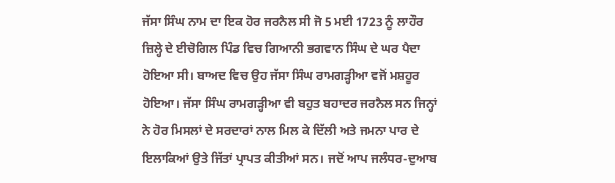ਜੱਸਾ ਸਿੰਘ ਨਾਮ ਦਾ ਇਕ ਹੋਰ ਜਰਨੈਲ ਸੀ ਜੋ 5 ਮਈ 1723 ਨੂੰ ਲਾਹੌਰ ਜ਼ਿਲ੍ਹੇ ਦੇ ਈਚੋਗਿਲ ਪਿੰਡ ਵਿਚ ਗਿਆਨੀ ਭਗਵਾਨ ਸਿੰਘ ਦੇ ਘਰ ਪੈਦਾ ਹੋਇਆ ਸੀ। ਬਾਅਦ ਵਿਚ ਉਹ ਜੱਸਾ ਸਿੰਘ ਰਾਮਗੜ੍ਹੀਆ ਵਜੋਂ ਮਸ਼ਹੂਰ ਹੋਇਆ। ਜੱਸਾ ਸਿੰਘ ਰਾਮਗੜ੍ਹੀਆ ਵੀ ਬਹੁਤ ਬਹਾਦਰ ਜਰਨੈਲ ਸਨ ਜਿਨ੍ਹਾਂ ਨੇ ਹੋਰ ਮਿਸਲਾਂ ਦੇ ਸਰਦਾਰਾਂ ਨਾਲ ਮਿਲ ਕੇ ਦਿੱਲੀ ਅਤੇ ਜਮਨਾ ਪਾਰ ਦੇ ਇਲਾਕਿਆਂ ਉਤੇ ਜਿੱਤਾਂ ਪ੍ਰਾਪਤ ਕੀਤੀਆਂ ਸਨ। ਜਦੋਂ ਆਪ ਜਲੰਧਰ-ਦੁਆਬ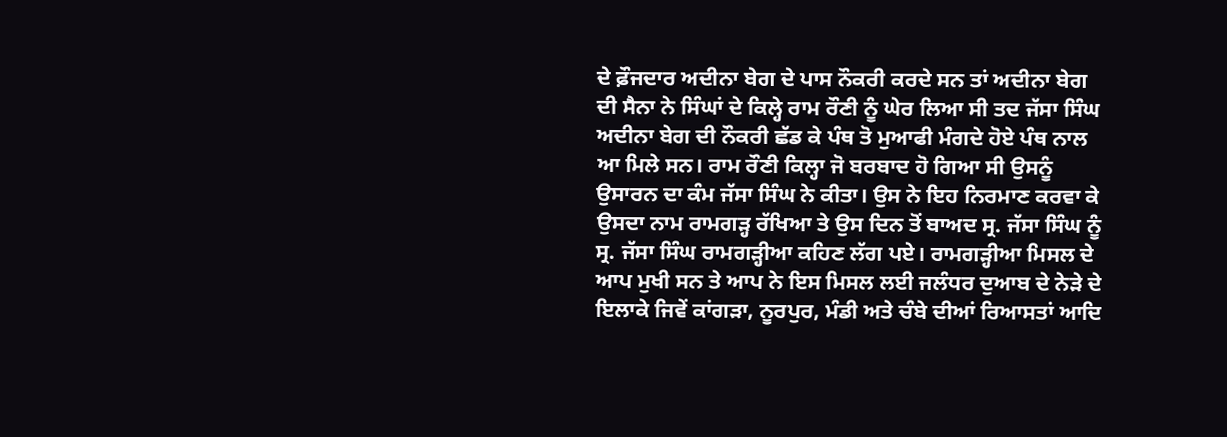ਦੇ ਫ਼ੌਜਦਾਰ ਅਦੀਨਾ ਬੇਗ ਦੇ ਪਾਸ ਨੌਕਰੀ ਕਰਦੇ ਸਨ ਤਾਂ ਅਦੀਨਾ ਬੇਗ ਦੀ ਸੈਨਾ ਨੇ ਸਿੰਘਾਂ ਦੇ ਕਿਲ੍ਹੇ ਰਾਮ ਰੌਣੀ ਨੂੰ ਘੇਰ ਲਿਆ ਸੀ ਤਦ ਜੱਸਾ ਸਿੰਘ ਅਦੀਨਾ ਬੇਗ ਦੀ ਨੌਕਰੀ ਛੱਡ ਕੇ ਪੰਥ ਤੋ ਮੁਆਫੀ ਮੰਗਦੇ ਹੋਏ ਪੰਥ ਨਾਲ ਆ ਮਿਲੇ ਸਨ। ਰਾਮ ਰੌਣੀ ਕਿਲ੍ਹਾ ਜੋ ਬਰਬਾਦ ਹੋ ਗਿਆ ਸੀ ਉਸਨੂੰ ਉਸਾਰਨ ਦਾ ਕੰਮ ਜੱਸਾ ਸਿੰਘ ਨੇ ਕੀਤਾ। ਉਸ ਨੇ ਇਹ ਨਿਰਮਾਣ ਕਰਵਾ ਕੇ ਉਸਦਾ ਨਾਮ ਰਾਮਗੜ੍ਹ ਰੱਖਿਆ ਤੇ ਉਸ ਦਿਨ ਤੋਂ ਬਾਅਦ ਸ੍ਰ. ਜੱਸਾ ਸਿੰਘ ਨੂੰ ਸ੍ਰ. ਜੱਸਾ ਸਿੰਘ ਰਾਮਗੜ੍ਹੀਆ ਕਹਿਣ ਲੱਗ ਪਏ। ਰਾਮਗੜ੍ਹੀਆ ਮਿਸਲ ਦੇ ਆਪ ਮੁਖੀ ਸਨ ਤੇ ਆਪ ਨੇ ਇਸ ਮਿਸਲ ਲਈ ਜਲੰਧਰ ਦੁਆਬ ਦੇ ਨੇੜੇ ਦੇ ਇਲਾਕੇ ਜਿਵੇਂ ਕਾਂਗੜਾ, ਨੂਰਪੁਰ, ਮੰਡੀ ਅਤੇ ਚੰਬੇ ਦੀਆਂ ਰਿਆਸਤਾਂ ਆਦਿ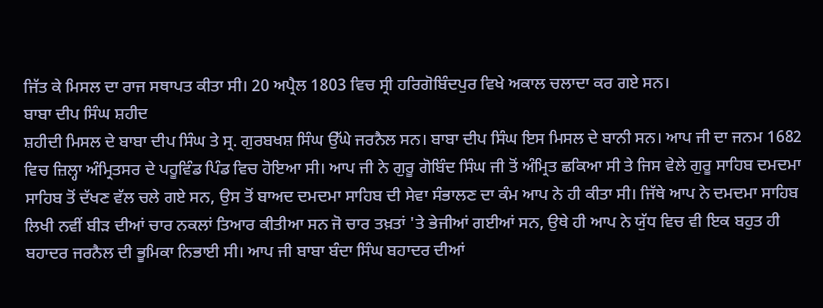ਜਿੱਤ ਕੇ ਮਿਸਲ ਦਾ ਰਾਜ ਸਥਾਪਤ ਕੀਤਾ ਸੀ। 20 ਅਪ੍ਰੈਲ 1803 ਵਿਚ ਸ੍ਰੀ ਹਰਿਗੋਬਿੰਦਪੁਰ ਵਿਖੇ ਅਕਾਲ ਚਲਾਦਾ ਕਰ ਗਏ ਸਨ।
ਬਾਬਾ ਦੀਪ ਸਿੰਘ ਸ਼ਹੀਦ
ਸ਼ਹੀਦੀ ਮਿਸਲ ਦੇ ਬਾਬਾ ਦੀਪ ਸਿੰਘ ਤੇ ਸ੍ਰ. ਗੁਰਬਖਸ਼ ਸਿੰਘ ਉੱਘੇ ਜਰਨੈਲ ਸਨ। ਬਾਬਾ ਦੀਪ ਸਿੰਘ ਇਸ ਮਿਸਲ ਦੇ ਬਾਨੀ ਸਨ। ਆਪ ਜੀ ਦਾ ਜਨਮ 1682 ਵਿਚ ਜ਼ਿਲ੍ਹਾ ਅੰਮ੍ਰਿਤਸਰ ਦੇ ਪਹੂਵਿੰਡ ਪਿੰਡ ਵਿਚ ਹੋਇਆ ਸੀ। ਆਪ ਜੀ ਨੇ ਗੁਰੂ ਗੋਬਿੰਦ ਸਿੰਘ ਜੀ ਤੋਂ ਅੰਮ੍ਰਿਤ ਛਕਿਆ ਸੀ ਤੇ ਜਿਸ ਵੇਲੇ ਗੁਰੂ ਸਾਹਿਬ ਦਮਦਮਾ ਸਾਹਿਬ ਤੋਂ ਦੱਖਣ ਵੱਲ ਚਲੇ ਗਏ ਸਨ, ਉਸ ਤੋਂ ਬਾਅਦ ਦਮਦਮਾ ਸਾਹਿਬ ਦੀ ਸੇਵਾ ਸੰਭਾਲਣ ਦਾ ਕੰਮ ਆਪ ਨੇ ਹੀ ਕੀਤਾ ਸੀ। ਜਿੱਥੇ ਆਪ ਨੇ ਦਮਦਮਾ ਸਾਹਿਬ ਲਿਖੀ ਨਵੀਂ ਬੀੜ ਦੀਆਂ ਚਾਰ ਨਕਲਾਂ ਤਿਆਰ ਕੀਤੀਆ ਸਨ ਜੋ ਚਾਰ ਤਖ਼ਤਾਂ 'ਤੇ ਭੇਜੀਆਂ ਗਈਆਂ ਸਨ, ਉਥੇ ਹੀ ਆਪ ਨੇ ਯੁੱਧ ਵਿਚ ਵੀ ਇਕ ਬਹੁਤ ਹੀ ਬਹਾਦਰ ਜਰਨੈਲ ਦੀ ਭੂਮਿਕਾ ਨਿਭਾਈ ਸੀ। ਆਪ ਜੀ ਬਾਬਾ ਬੰਦਾ ਸਿੰਘ ਬਹਾਦਰ ਦੀਆਂ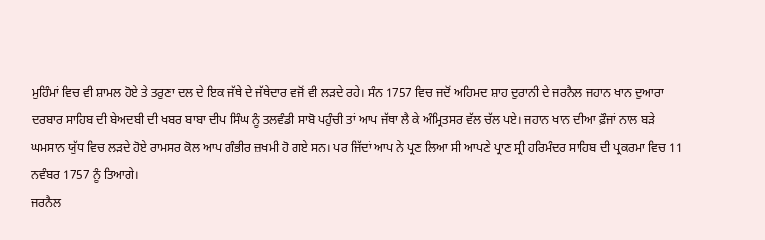ਮੁਹਿੰਮਾਂ ਵਿਚ ਵੀ ਸ਼ਾਮਲ ਹੋਏ ਤੇ ਤਰੁਣਾ ਦਲ ਦੇ ਇਕ ਜੱਥੇ ਦੇ ਜੱਥੇਦਾਰ ਵਜੋਂ ਵੀ ਲੜਦੇ ਰਹੇ। ਸੰਨ 1757 ਵਿਚ ਜਦੋਂ ਅਹਿਮਦ ਸ਼ਾਹ ਦੁਰਾਨੀ ਦੇ ਜਰਨੈਲ ਜਹਾਨ ਖਾਨ ਦੁਆਰਾ ਦਰਬਾਰ ਸਾਹਿਬ ਦੀ ਬੇਅਦਬੀ ਦੀ ਖਬਰ ਬਾਬਾ ਦੀਪ ਸਿੰਘ ਨੂੰ ਤਲਵੰਡੀ ਸਾਬੋ ਪਹੁੰਚੀ ਤਾਂ ਆਪ ਜੱਥਾ ਲੈ ਕੇ ਅੰਮ੍ਰਿਤਸਰ ਵੱਲ ਚੱਲ ਪਏ। ਜਹਾਨ ਖਾਨ ਦੀਆ ਫ਼ੌਜਾਂ ਨਾਲ ਬੜੇ ਘਮਸਾਨ ਯੁੱਧ ਵਿਚ ਲੜਦੇ ਹੋਏ ਰਾਮਸਰ ਕੋਲ ਆਪ ਗੰਭੀਰ ਜ਼ਖਮੀ ਹੋ ਗਏ ਸਨ। ਪਰ ਜਿੱਦਾਂ ਆਪ ਨੇ ਪ੍ਰਣ ਲਿਆ ਸੀ ਆਪਣੇ ਪ੍ਰਾਣ ਸ੍ਰੀ ਹਰਿਮੰਦਰ ਸਾਹਿਬ ਦੀ ਪ੍ਰਕਰਮਾ ਵਿਚ 11 ਨਵੰਬਰ 1757 ਨੂੰ ਤਿਆਗੇ।
ਜਰਨੈਲ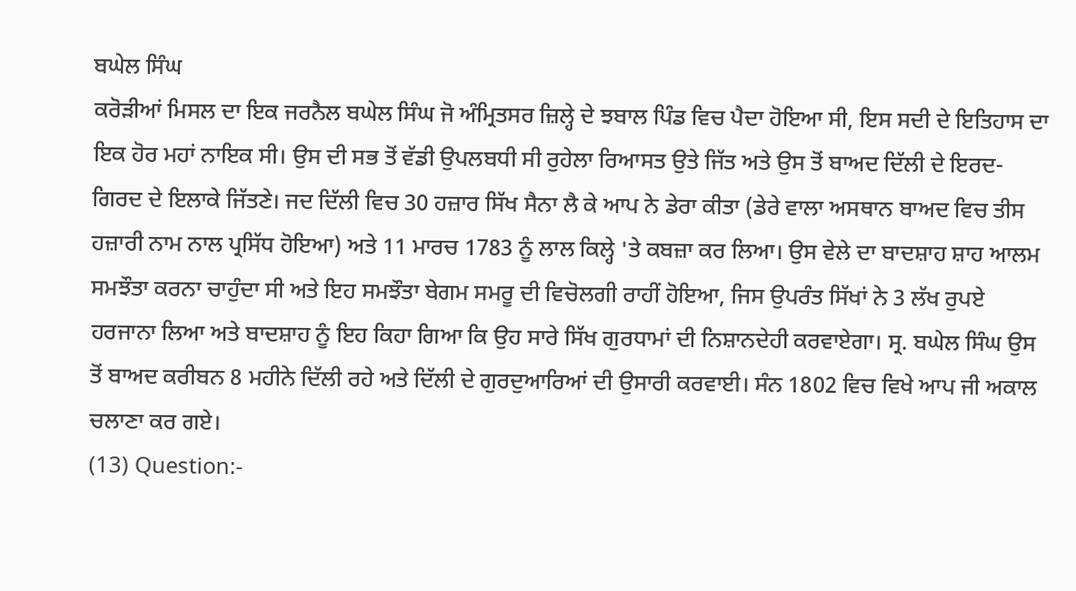ਬਘੇਲ ਸਿੰਘ
ਕਰੋੜੀਆਂ ਮਿਸਲ ਦਾ ਇਕ ਜਰਨੈਲ ਬਘੇਲ ਸਿੰਘ ਜੋ ਅੰਮ੍ਰਿਤਸਰ ਜ਼ਿਲ੍ਹੇ ਦੇ ਝਬਾਲ ਪਿੰਡ ਵਿਚ ਪੈਦਾ ਹੋਇਆ ਸੀ, ਇਸ ਸਦੀ ਦੇ ਇਤਿਹਾਸ ਦਾ ਇਕ ਹੋਰ ਮਹਾਂ ਨਾਇਕ ਸੀ। ਉਸ ਦੀ ਸਭ ਤੋਂ ਵੱਡੀ ਉਪਲਬਧੀ ਸੀ ਰੁਹੇਲਾ ਰਿਆਸਤ ਉਤੇ ਜਿੱਤ ਅਤੇ ਉਸ ਤੋਂ ਬਾਅਦ ਦਿੱਲੀ ਦੇ ਇਰਦ-ਗਿਰਦ ਦੇ ਇਲਾਕੇ ਜਿੱਤਣੇ। ਜਦ ਦਿੱਲੀ ਵਿਚ 30 ਹਜ਼ਾਰ ਸਿੱਖ ਸੈਨਾ ਲੈ ਕੇ ਆਪ ਨੇ ਡੇਰਾ ਕੀਤਾ (ਡੇਰੇ ਵਾਲਾ ਅਸਥਾਨ ਬਾਅਦ ਵਿਚ ਤੀਸ ਹਜ਼ਾਰੀ ਨਾਮ ਨਾਲ ਪ੍ਰਸਿੱਧ ਹੋਇਆ) ਅਤੇ 11 ਮਾਰਚ 1783 ਨੂੰ ਲਾਲ ਕਿਲ੍ਹੇ 'ਤੇ ਕਬਜ਼ਾ ਕਰ ਲਿਆ। ਉਸ ਵੇਲੇ ਦਾ ਬਾਦਸ਼ਾਹ ਸ਼ਾਹ ਆਲਮ ਸਮਝੌਤਾ ਕਰਨਾ ਚਾਹੁੰਦਾ ਸੀ ਅਤੇ ਇਹ ਸਮਝੌਤਾ ਬੇਗਮ ਸਮਰੂ ਦੀ ਵਿਚੋਲਗੀ ਰਾਹੀਂ ਹੋਇਆ, ਜਿਸ ਉਪਰੰਤ ਸਿੱਖਾਂ ਨੇ 3 ਲੱਖ ਰੁਪਏ ਹਰਜਾਨਾ ਲਿਆ ਅਤੇ ਬਾਦਸ਼ਾਹ ਨੂੰ ਇਹ ਕਿਹਾ ਗਿਆ ਕਿ ਉਹ ਸਾਰੇ ਸਿੱਖ ਗੁਰਧਾਮਾਂ ਦੀ ਨਿਸ਼ਾਨਦੇਹੀ ਕਰਵਾਏਗਾ। ਸ੍ਰ. ਬਘੇਲ ਸਿੰਘ ਉਸ ਤੋਂ ਬਾਅਦ ਕਰੀਬਨ 8 ਮਹੀਨੇ ਦਿੱਲੀ ਰਹੇ ਅਤੇ ਦਿੱਲੀ ਦੇ ਗੁਰਦੁਆਰਿਆਂ ਦੀ ਉਸਾਰੀ ਕਰਵਾਈ। ਸੰਨ 1802 ਵਿਚ ਵਿਖੇ ਆਪ ਜੀ ਅਕਾਲ ਚਲਾਣਾ ਕਰ ਗਏ।
(13) Question:-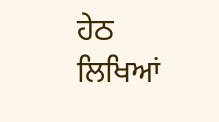ਹੇਠ ਲਿਖਿਆਂ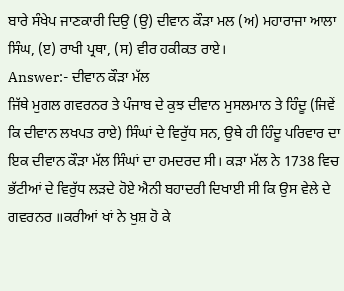ਬਾਰੇ ਸੰਖੇਪ ਜਾਣਕਾਰੀ ਦਿਉ (ਉ) ਦੀਵਾਨ ਕੌੜਾ ਮਲ (ਅ) ਮਹਾਰਾਜਾ ਆਲਾ ਸਿੰਘ, (ੲ) ਰਾਖੀ ਪ੍ਰਥਾ, (ਸ) ਵੀਰ ਹਕੀਕਤ ਰਾਏ।
Answer:- ਦੀਵਾਨ ਕੌੜਾ ਮੱਲ
ਜਿੱਥੇ ਮੁਗਲ ਗਵਰਨਰ ਤੇ ਪੰਜਾਬ ਦੇ ਕੁਝ ਦੀਵਾਨ ਮੁਸਲਮਾਨ ਤੇ ਹਿੰਦੂ (ਜਿਵੇਂ ਕਿ ਦੀਵਾਨ ਲਖਪਤ ਰਾਏ) ਸਿੰਘਾਂ ਦੇ ਵਿਰੁੱਧ ਸਨ, ਉਥੇ ਹੀ ਹਿੰਦੂ ਪਰਿਵਾਰ ਦਾ ਇਕ ਦੀਵਾਨ ਕੌੜਾ ਮੱਲ ਸਿੰਘਾਂ ਦਾ ਹਮਦਰਦ ਸੀ। ਕੜਾ ਮੱਲ ਨੇ 1738 ਵਿਚ ਭੱਟੀਆਂ ਦੇ ਵਿਰੁੱਧ ਲੜਦੇ ਹੋਏ ਐਨੀ ਬਹਾਦਰੀ ਦਿਖਾਈ ਸੀ ਕਿ ਉਸ ਵੇਲੇ ਦੇ ਗਵਰਨਰ ॥ਕਰੀਆਂ ਖਾਂ ਨੇ ਖੁਸ਼ ਹੋ ਕੇ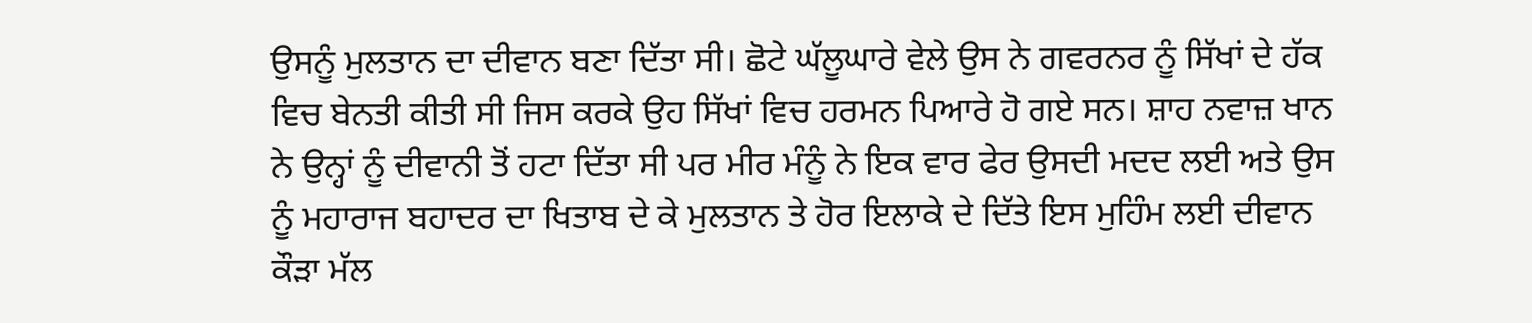ਉਸਨੂੰ ਮੁਲਤਾਨ ਦਾ ਦੀਵਾਨ ਬਣਾ ਦਿੱਤਾ ਸੀ। ਛੋਟੇ ਘੱਲੂਘਾਰੇ ਵੇਲੇ ਉਸ ਨੇ ਗਵਰਨਰ ਨੂੰ ਸਿੱਖਾਂ ਦੇ ਹੱਕ ਵਿਚ ਬੇਨਤੀ ਕੀਤੀ ਸੀ ਜਿਸ ਕਰਕੇ ਉਹ ਸਿੱਖਾਂ ਵਿਚ ਹਰਮਨ ਪਿਆਰੇ ਹੋ ਗਏ ਸਨ। ਸ਼ਾਹ ਨਵਾਜ਼ ਖਾਨ ਨੇ ਉਨ੍ਹਾਂ ਨੂੰ ਦੀਵਾਨੀ ਤੋਂ ਹਟਾ ਦਿੱਤਾ ਸੀ ਪਰ ਮੀਰ ਮੰਨੂੰ ਨੇ ਇਕ ਵਾਰ ਫੇਰ ਉਸਦੀ ਮਦਦ ਲਈ ਅਤੇ ਉਸ ਨੂੰ ਮਹਾਰਾਜ ਬਹਾਦਰ ਦਾ ਖਿਤਾਬ ਦੇ ਕੇ ਮੁਲਤਾਨ ਤੇ ਹੋਰ ਇਲਾਕੇ ਦੇ ਦਿੱਤੇ ਇਸ ਮੁਹਿੰਮ ਲਈ ਦੀਵਾਨ ਕੌੜਾ ਮੱਲ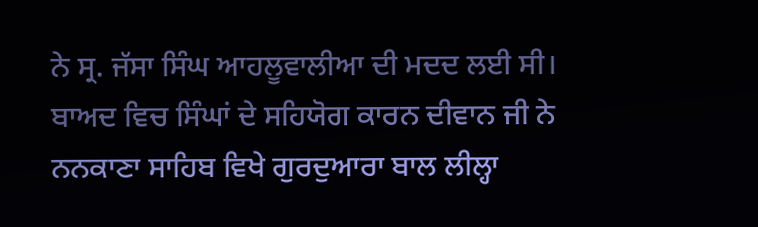ਨੇ ਸ੍ਰ. ਜੱਸਾ ਸਿੰਘ ਆਹਲੂਵਾਲੀਆ ਦੀ ਮਦਦ ਲਈ ਸੀ। ਬਾਅਦ ਵਿਚ ਸਿੰਘਾਂ ਦੇ ਸਹਿਯੋਗ ਕਾਰਨ ਦੀਵਾਨ ਜੀ ਨੇ ਨਨਕਾਣਾ ਸਾਹਿਬ ਵਿਖੇ ਗੁਰਦੁਆਰਾ ਬਾਲ ਲੀਲ੍ਹਾ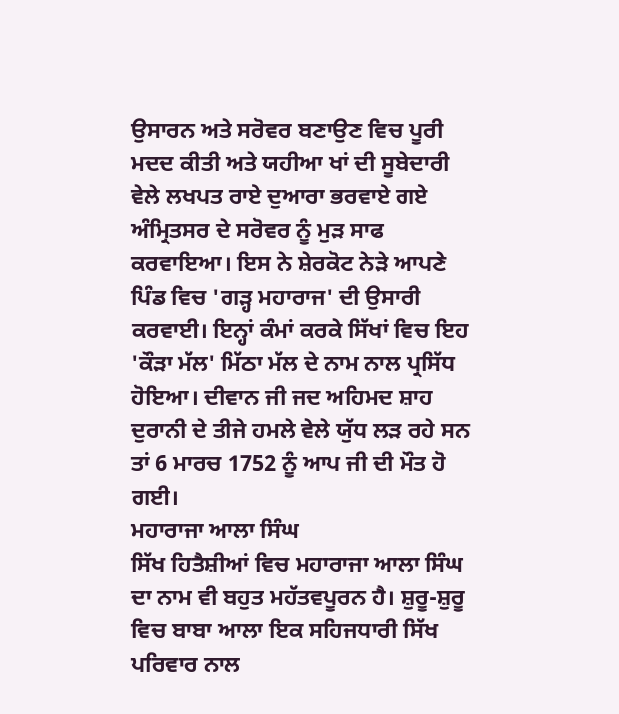ਉਸਾਰਨ ਅਤੇ ਸਰੋਵਰ ਬਣਾਉਣ ਵਿਚ ਪੂਰੀ ਮਦਦ ਕੀਤੀ ਅਤੇ ਯਹੀਆ ਖਾਂ ਦੀ ਸੂਬੇਦਾਰੀ ਵੇਲੇ ਲਖਪਤ ਰਾਏ ਦੁਆਰਾ ਭਰਵਾਏ ਗਏ ਅੰਮ੍ਰਿਤਸਰ ਦੇ ਸਰੋਵਰ ਨੂੰ ਮੁੜ ਸਾਫ ਕਰਵਾਇਆ। ਇਸ ਨੇ ਸ਼ੇਰਕੋਟ ਨੇੜੇ ਆਪਣੇ ਪਿੰਡ ਵਿਚ 'ਗੜ੍ਹ ਮਹਾਰਾਜ' ਦੀ ਉਸਾਰੀ ਕਰਵਾਈ। ਇਨ੍ਹਾਂ ਕੰਮਾਂ ਕਰਕੇ ਸਿੱਖਾਂ ਵਿਚ ਇਹ 'ਕੌੜਾ ਮੱਲ' ਮਿੱਠਾ ਮੱਲ ਦੇ ਨਾਮ ਨਾਲ ਪ੍ਰਸਿੱਧ ਹੋਇਆ। ਦੀਵਾਨ ਜੀ ਜਦ ਅਹਿਮਦ ਸ਼ਾਹ ਦੁਰਾਨੀ ਦੇ ਤੀਜੇ ਹਮਲੇ ਵੇਲੇ ਯੁੱਧ ਲੜ ਰਹੇ ਸਨ ਤਾਂ 6 ਮਾਰਚ 1752 ਨੂੰ ਆਪ ਜੀ ਦੀ ਮੌਤ ਹੋ ਗਈ।
ਮਹਾਰਾਜਾ ਆਲਾ ਸਿੰਘ
ਸਿੱਖ ਹਿਤੈਸ਼ੀਆਂ ਵਿਚ ਮਹਾਰਾਜਾ ਆਲਾ ਸਿੰਘ ਦਾ ਨਾਮ ਵੀ ਬਹੁਤ ਮਹੱਤਵਪੂਰਨ ਹੈ। ਸ਼ੁਰੂ-ਸ਼ੁਰੂ ਵਿਚ ਬਾਬਾ ਆਲਾ ਇਕ ਸਹਿਜਧਾਰੀ ਸਿੱਖ ਪਰਿਵਾਰ ਨਾਲ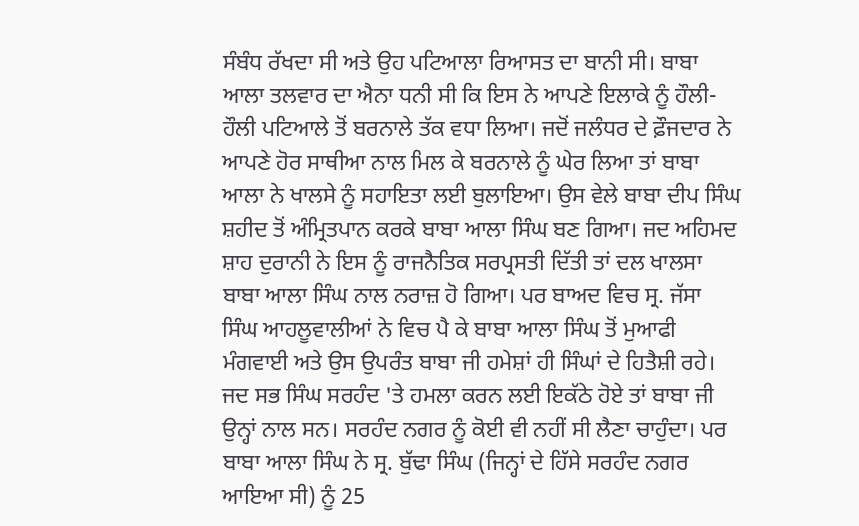ਸੰਬੰਧ ਰੱਖਦਾ ਸੀ ਅਤੇ ਉਹ ਪਟਿਆਲਾ ਰਿਆਸਤ ਦਾ ਬਾਨੀ ਸੀ। ਬਾਬਾ ਆਲਾ ਤਲਵਾਰ ਦਾ ਐਨਾ ਧਨੀ ਸੀ ਕਿ ਇਸ ਨੇ ਆਪਣੇ ਇਲਾਕੇ ਨੂੰ ਹੌਲੀ-ਹੌਲੀ ਪਟਿਆਲੇ ਤੋਂ ਬਰਨਾਲੇ ਤੱਕ ਵਧਾ ਲਿਆ। ਜਦੋਂ ਜਲੰਧਰ ਦੇ ਫ਼ੌਜਦਾਰ ਨੇ ਆਪਣੇ ਹੋਰ ਸਾਥੀਆ ਨਾਲ ਮਿਲ ਕੇ ਬਰਨਾਲੇ ਨੂੰ ਘੇਰ ਲਿਆ ਤਾਂ ਬਾਬਾ ਆਲਾ ਨੇ ਖਾਲਸੇ ਨੂੰ ਸਹਾਇਤਾ ਲਈ ਬੁਲਾਇਆ। ਉਸ ਵੇਲੇ ਬਾਬਾ ਦੀਪ ਸਿੰਘ ਸ਼ਹੀਦ ਤੋਂ ਅੰਮ੍ਰਿਤਪਾਨ ਕਰਕੇ ਬਾਬਾ ਆਲਾ ਸਿੰਘ ਬਣ ਗਿਆ। ਜਦ ਅਹਿਮਦ ਸ਼ਾਹ ਦੁਰਾਨੀ ਨੇ ਇਸ ਨੂੰ ਰਾਜਨੈਤਿਕ ਸਰਪ੍ਰਸਤੀ ਦਿੱਤੀ ਤਾਂ ਦਲ ਖਾਲਸਾ ਬਾਬਾ ਆਲਾ ਸਿੰਘ ਨਾਲ ਨਰਾਜ਼ ਹੋ ਗਿਆ। ਪਰ ਬਾਅਦ ਵਿਚ ਸ੍ਰ. ਜੱਸਾ ਸਿੰਘ ਆਹਲੂਵਾਲੀਆਂ ਨੇ ਵਿਚ ਪੈ ਕੇ ਬਾਬਾ ਆਲਾ ਸਿੰਘ ਤੋਂ ਮੁਆਫੀ ਮੰਗਵਾਈ ਅਤੇ ਉਸ ਉਪਰੰਤ ਬਾਬਾ ਜੀ ਹਮੇਸ਼ਾਂ ਹੀ ਸਿੰਘਾਂ ਦੇ ਹਿਤੈਸ਼ੀ ਰਹੇ। ਜਦ ਸਭ ਸਿੰਘ ਸਰਹੰਦ 'ਤੇ ਹਮਲਾ ਕਰਨ ਲਈ ਇਕੱਠੇ ਹੋਏ ਤਾਂ ਬਾਬਾ ਜੀ ਉਨ੍ਹਾਂ ਨਾਲ ਸਨ। ਸਰਹੰਦ ਨਗਰ ਨੂੰ ਕੋਈ ਵੀ ਨਹੀਂ ਸੀ ਲੈਣਾ ਚਾਹੁੰਦਾ। ਪਰ ਬਾਬਾ ਆਲਾ ਸਿੰਘ ਨੇ ਸ੍ਰ. ਬੁੱਢਾ ਸਿੰਘ (ਜਿਨ੍ਹਾਂ ਦੇ ਹਿੱਸੇ ਸਰਹੰਦ ਨਗਰ ਆਇਆ ਸੀ) ਨੂੰ 25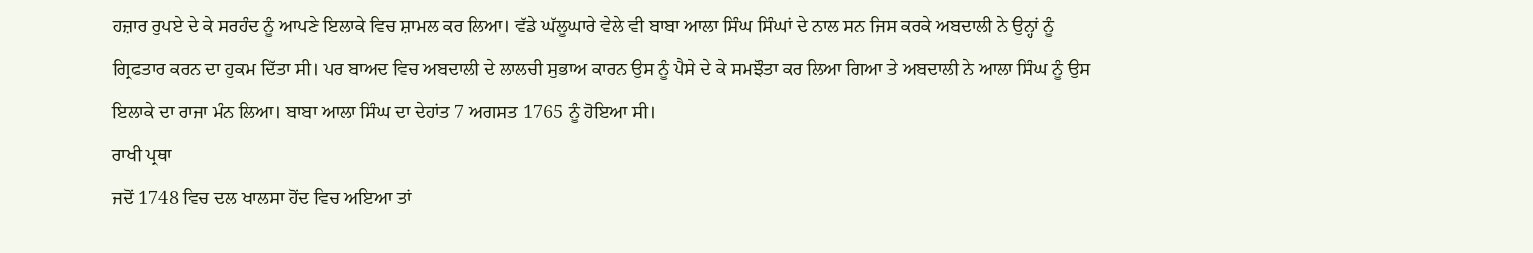ਹਜ਼ਾਰ ਰੁਪਏ ਦੇ ਕੇ ਸਰਹੰਦ ਨੂੰ ਆਪਣੇ ਇਲਾਕੇ ਵਿਚ ਸ਼ਾਮਲ ਕਰ ਲਿਆ। ਵੱਡੇ ਘੱਲੂਘਾਰੇ ਵੇਲੇ ਵੀ ਬਾਬਾ ਆਲਾ ਸਿੰਘ ਸਿੰਘਾਂ ਦੇ ਨਾਲ ਸਨ ਜਿਸ ਕਰਕੇ ਅਬਦਾਲੀ ਨੇ ਉਨ੍ਹਾਂ ਨੂੰ ਗ੍ਰਿਫਤਾਰ ਕਰਨ ਦਾ ਹੁਕਮ ਦਿੱਤਾ ਸੀ। ਪਰ ਬਾਅਦ ਵਿਚ ਅਬਦਾਲੀ ਦੇ ਲਾਲਚੀ ਸੁਭਾਅ ਕਾਰਨ ਉਸ ਨੂੰ ਪੈਸੇ ਦੇ ਕੇ ਸਮਝੌਤਾ ਕਰ ਲਿਆ ਗਿਆ ਤੇ ਅਬਦਾਲੀ ਨੇ ਆਲਾ ਸਿੰਘ ਨੂੰ ਉਸ ਇਲਾਕੇ ਦਾ ਰਾਜਾ ਮੰਨ ਲਿਆ। ਬਾਬਾ ਆਲਾ ਸਿੰਘ ਦਾ ਦੇਹਾਂਤ 7 ਅਗਸਤ 1765 ਨੂੰ ਹੋਇਆ ਸੀ।
ਰਾਖੀ ਪ੍ਰਥਾ
ਜਦੋਂ 1748 ਵਿਚ ਦਲ ਖਾਲਸਾ ਹੋਂਦ ਵਿਚ ਅਇਆ ਤਾਂ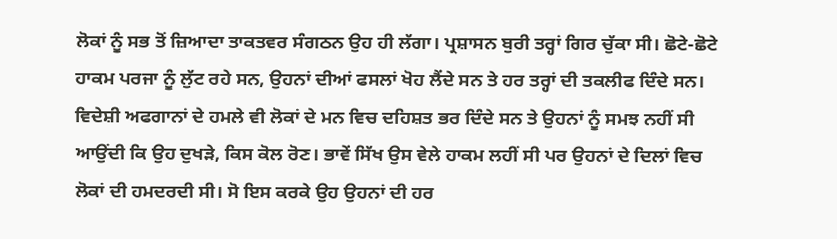ਲੋਕਾਂ ਨੂੰ ਸਭ ਤੋਂ ਜ਼ਿਆਦਾ ਤਾਕਤਵਰ ਸੰਗਠਨ ਉਹ ਹੀ ਲੱਗਾ। ਪ੍ਰਸ਼ਾਸਨ ਬੁਰੀ ਤਰ੍ਹਾਂ ਗਿਰ ਚੁੱਕਾ ਸੀ। ਛੋਟੇ-ਛੋਟੇ ਹਾਕਮ ਪਰਜਾ ਨੂੰ ਲੁੱਟ ਰਹੇ ਸਨ, ਉਹਨਾਂ ਦੀਆਂ ਫਸਲਾਂ ਖੋਹ ਲੈਂਦੇ ਸਨ ਤੇ ਹਰ ਤਰ੍ਹਾਂ ਦੀ ਤਕਲੀਫ ਦਿੰਦੇ ਸਨ। ਵਿਦੇਸ਼ੀ ਅਫਗਾਨਾਂ ਦੇ ਹਮਲੇ ਵੀ ਲੋਕਾਂ ਦੇ ਮਨ ਵਿਚ ਦਹਿਸ਼ਤ ਭਰ ਦਿੰਦੇ ਸਨ ਤੇ ਉਹਨਾਂ ਨੂੰ ਸਮਝ ਨਹੀਂ ਸੀ ਆਉਂਦੀ ਕਿ ਉਹ ਦੁਖੜੇ, ਕਿਸ ਕੋਲ ਰੋਣ। ਭਾਵੇਂ ਸਿੱਖ ਉਸ ਵੇਲੇ ਹਾਕਮ ਲਹੀਂ ਸੀ ਪਰ ਉਹਨਾਂ ਦੇ ਦਿਲਾਂ ਵਿਚ ਲੋਕਾਂ ਦੀ ਹਮਦਰਦੀ ਸੀ। ਸੋ ਇਸ ਕਰਕੇ ਉਹ ਉਹਨਾਂ ਦੀ ਹਰ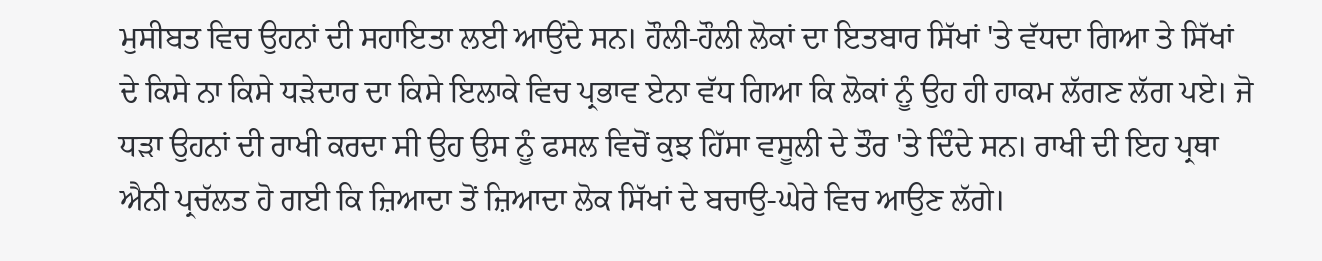ਮੁਸੀਬਤ ਵਿਚ ਉਹਨਾਂ ਦੀ ਸਹਾਇਤਾ ਲਈ ਆਉਂਦੇ ਸਨ। ਹੌਲੀ-ਹੌਲੀ ਲੋਕਾਂ ਦਾ ਇਤਬਾਰ ਸਿੱਖਾਂ 'ਤੇ ਵੱਧਦਾ ਗਿਆ ਤੇ ਸਿੱਖਾਂ ਦੇ ਕਿਸੇ ਨਾ ਕਿਸੇ ਧੜੇਦਾਰ ਦਾ ਕਿਸੇ ਇਲਾਕੇ ਵਿਚ ਪ੍ਰਭਾਵ ਏਨਾ ਵੱਧ ਗਿਆ ਕਿ ਲੋਕਾਂ ਨੂੰ ਉਹ ਹੀ ਹਾਕਮ ਲੱਗਣ ਲੱਗ ਪਏ। ਜੋ ਧੜਾ ਉਹਨਾਂ ਦੀ ਰਾਖੀ ਕਰਦਾ ਸੀ ਉਹ ਉਸ ਨੂੰ ਫਸਲ ਵਿਚੋਂ ਕੁਝ ਹਿੱਸਾ ਵਸੂਲੀ ਦੇ ਤੌਰ 'ਤੇ ਦਿੰਦੇ ਸਨ। ਰਾਖੀ ਦੀ ਇਹ ਪ੍ਰਥਾ ਐਨੀ ਪ੍ਰਚੱਲਤ ਹੋ ਗਈ ਕਿ ਜ਼ਿਆਦਾ ਤੋਂ ਜ਼ਿਆਦਾ ਲੋਕ ਸਿੱਖਾਂ ਦੇ ਬਚਾਉ-ਘੇਰੇ ਵਿਚ ਆਉਣ ਲੱਗੇ।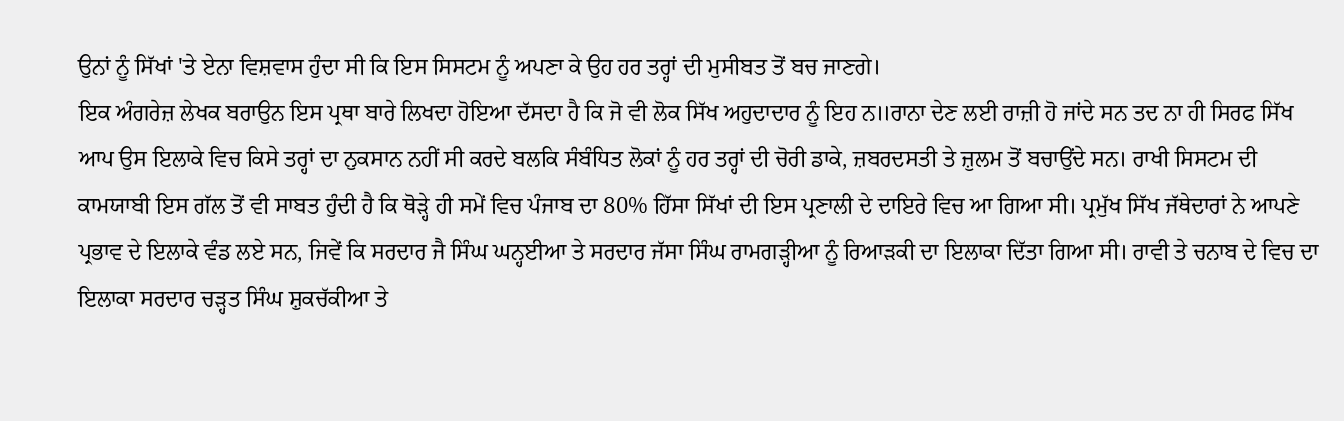ਉਨਾਂ ਨੂੰ ਸਿੱਖਾਂ 'ਤੇ ਏਨਾ ਵਿਸ਼ਵਾਸ ਹੁੰਦਾ ਸੀ ਕਿ ਇਸ ਸਿਸਟਮ ਨੂੰ ਅਪਣਾ ਕੇ ਉਹ ਹਰ ਤਰ੍ਹਾਂ ਦੀ ਮੁਸੀਬਤ ਤੋਂ ਬਚ ਜਾਣਗੇ।
ਇਕ ਅੰਗਰੇਜ਼ ਲੇਖਕ ਬਰਾਉਨ ਇਸ ਪ੍ਰਥਾ ਬਾਰੇ ਲਿਖਦਾ ਹੋਇਆ ਦੱਸਦਾ ਹੈ ਕਿ ਜੋ ਵੀ ਲੋਕ ਸਿੱਖ ਅਹੁਦਾਦਾਰ ਨੂੰ ਇਹ ਨ॥ਰਾਨਾ ਦੇਣ ਲਈ ਰਾਜ਼ੀ ਹੋ ਜਾਂਦੇ ਸਨ ਤਦ ਨਾ ਹੀ ਸਿਰਫ ਸਿੱਖ ਆਪ ਉਸ ਇਲਾਕੇ ਵਿਚ ਕਿਸੇ ਤਰ੍ਹਾਂ ਦਾ ਨੁਕਸਾਨ ਨਹੀਂ ਸੀ ਕਰਦੇ ਬਲਕਿ ਸੰਬੰਧਿਤ ਲੋਕਾਂ ਨੂੰ ਹਰ ਤਰ੍ਹਾਂ ਦੀ ਚੋਰੀ ਡਾਕੇ, ਜ਼ਬਰਦਸਤੀ ਤੇ ਜ਼ੁਲਮ ਤੋਂ ਬਚਾਉਂਦੇ ਸਨ। ਰਾਖੀ ਸਿਸਟਮ ਦੀ ਕਾਮਯਾਬੀ ਇਸ ਗੱਲ ਤੋਂ ਵੀ ਸਾਬਤ ਹੁੰਦੀ ਹੈ ਕਿ ਥੋੜ੍ਹੇ ਹੀ ਸਮੇਂ ਵਿਚ ਪੰਜਾਬ ਦਾ 80% ਹਿੱਸਾ ਸਿੱਖਾਂ ਦੀ ਇਸ ਪ੍ਰਣਾਲੀ ਦੇ ਦਾਇਰੇ ਵਿਚ ਆ ਗਿਆ ਸੀ। ਪ੍ਰਮੁੱਖ ਸਿੱਖ ਜੱਥੇਦਾਰਾਂ ਨੇ ਆਪਣੇ ਪ੍ਰਭਾਵ ਦੇ ਇਲਾਕੇ ਵੰਡ ਲਏ ਸਨ, ਜਿਵੇਂ ਕਿ ਸਰਦਾਰ ਜੈ ਸਿੰਘ ਘਨ੍ਹਈਆ ਤੇ ਸਰਦਾਰ ਜੱਸਾ ਸਿੰਘ ਰਾਮਗੜ੍ਹੀਆ ਨੂੰ ਰਿਆੜਕੀ ਦਾ ਇਲਾਕਾ ਦਿੱਤਾ ਗਿਆ ਸੀ। ਰਾਵੀ ਤੇ ਚਨਾਬ ਦੇ ਵਿਚ ਦਾ ਇਲਾਕਾ ਸਰਦਾਰ ਚੜ੍ਹਤ ਸਿੰਘ ਸ਼ੁਕਚੱਕੀਆ ਤੇ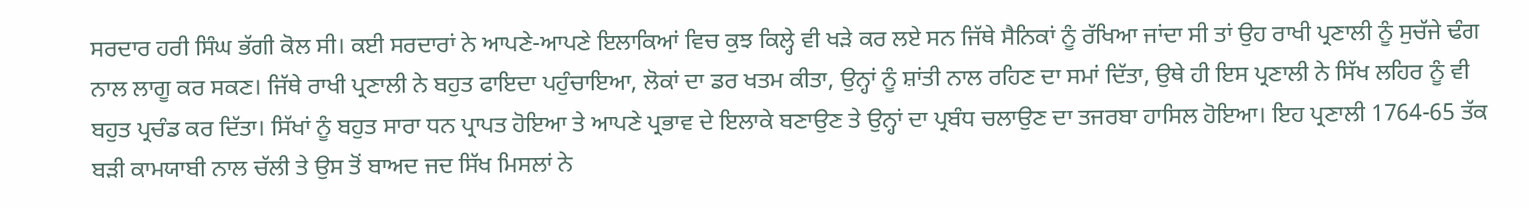ਸਰਦਾਰ ਹਰੀ ਸਿੰਘ ਭੱਗੀ ਕੋਲ ਸੀ। ਕਈ ਸਰਦਾਰਾਂ ਨੇ ਆਪਣੇ-ਆਪਣੇ ਇਲਾਕਿਆਂ ਵਿਚ ਕੁਝ ਕਿਲ੍ਹੇ ਵੀ ਖੜੇ ਕਰ ਲਏ ਸਨ ਜਿੱਥੇ ਸੈਨਿਕਾਂ ਨੂੰ ਰੱਖਿਆ ਜਾਂਦਾ ਸੀ ਤਾਂ ਉਹ ਰਾਖੀ ਪ੍ਰਣਾਲੀ ਨੂੰ ਸੁਚੱਜੇ ਢੰਗ ਨਾਲ ਲਾਗੂ ਕਰ ਸਕਣ। ਜਿੱਥੇ ਰਾਖੀ ਪ੍ਰਣਾਲੀ ਨੇ ਬਹੁਤ ਫਾਇਦਾ ਪਹੁੰਚਾਇਆ, ਲੋਕਾਂ ਦਾ ਡਰ ਖਤਮ ਕੀਤਾ, ਉਨ੍ਹਾਂ ਨੂੰ ਸ਼ਾਂਤੀ ਨਾਲ ਰਹਿਣ ਦਾ ਸਮਾਂ ਦਿੱਤਾ, ਉਥੇ ਹੀ ਇਸ ਪ੍ਰਣਾਲੀ ਨੇ ਸਿੱਖ ਲਹਿਰ ਨੂੰ ਵੀ ਬਹੁਤ ਪ੍ਰਚੰਡ ਕਰ ਦਿੱਤਾ। ਸਿੱਖਾਂ ਨੂੰ ਬਹੁਤ ਸਾਰਾ ਧਨ ਪ੍ਰਾਪਤ ਹੋਇਆ ਤੇ ਆਪਣੇ ਪ੍ਰਭਾਵ ਦੇ ਇਲਾਕੇ ਬਣਾਉਣ ਤੇ ਉਨ੍ਹਾਂ ਦਾ ਪ੍ਰਬੰਧ ਚਲਾਉਣ ਦਾ ਤਜਰਬਾ ਹਾਸਿਲ ਹੋਇਆ। ਇਹ ਪ੍ਰਣਾਲੀ 1764-65 ਤੱਕ ਬੜੀ ਕਾਮਯਾਬੀ ਨਾਲ ਚੱਲੀ ਤੇ ਉਸ ਤੋਂ ਬਾਅਦ ਜਦ ਸਿੱਖ ਮਿਸਲਾਂ ਨੇ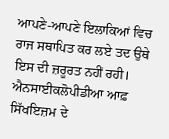ਆਪਣੇ-ਆਪਣੇ ਇਲਾਕਿਆਂ ਵਿਚ ਰਾਜ ਸਥਾਪਿਤ ਕਰ ਲਏ ਤਦ ਉਥੇ ਇਸ ਦੀ ਜ਼ਰੂਰਤ ਨਹੀਂ ਰਹੀ। ਐਨਸਾਈਕਲੋਪੀਡੀਆ ਆਫ਼ ਸਿੱਖਇਜ਼ਮ ਦੇ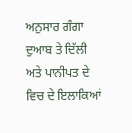ਅਨੁਸਾਰ ਗੰਗਾ ਦੁਆਬ ਤੇ ਦਿੱਲੀ ਅਤੇ ਪਾਨੀਪਤ ਦੇ ਵਿਚ ਦੇ ਇਲਾਕਿਆਂ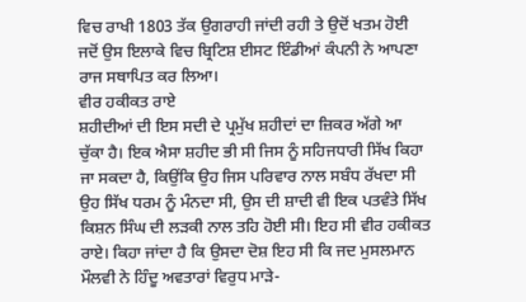ਵਿਚ ਰਾਖੀ 1803 ਤੱਕ ਉਗਰਾਹੀ ਜਾਂਦੀ ਰਹੀ ਤੇ ਉਦੋਂ ਖਤਮ ਹੋਈ ਜਦੋਂ ਉਸ ਇਲਾਕੇ ਵਿਚ ਬ੍ਰਿਟਿਸ਼ ਈਸਟ ਇੰਡੀਆਂ ਕੰਪਨੀ ਨੇ ਆਪਣਾ ਰਾਜ ਸਥਾਪਿਤ ਕਰ ਲਿਆ।
ਵੀਰ ਹਕੀਕਤ ਰਾਏ
ਸ਼ਹੀਦੀਆਂ ਦੀ ਇਸ ਸਦੀ ਦੇ ਪ੍ਰਮੁੱਖ ਸ਼ਹੀਦਾਂ ਦਾ ਜ਼ਿਕਰ ਅੱਗੇ ਆ ਚੁੱਕਾ ਹੈ। ਇਕ ਐਸਾ ਸ਼ਹੀਦ ਭੀ ਸੀ ਜਿਸ ਨੂੰ ਸਹਿਜਧਾਰੀ ਸਿੱਖ ਕਿਹਾ ਜਾ ਸਕਦਾ ਹੈ, ਕਿਉਂਕਿ ਉਹ ਜਿਸ ਪਰਿਵਾਰ ਨਾਲ ਸਬੰਧ ਰੱਖਦਾ ਸੀ ਉਹ ਸਿੱਖ ਧਰਮ ਨੂੰ ਮੰਨਦਾ ਸੀ, ਉਸ ਦੀ ਸ਼ਾਦੀ ਵੀ ਇਕ ਪਤਵੰਤੇ ਸਿੱਖ ਕਿਸ਼ਨ ਸਿੰਘ ਦੀ ਲੜਕੀ ਨਾਲ ਤਹਿ ਹੋਈ ਸੀ। ਇਹ ਸੀ ਵੀਰ ਹਕੀਕਤ ਰਾਏ। ਕਿਹਾ ਜਾਂਦਾ ਹੈ ਕਿ ਉਸਦਾ ਦੋਸ਼ ਇਹ ਸੀ ਕਿ ਜਦ ਮੁਸਲਮਾਨ ਮੌਲਵੀ ਨੇ ਹਿੰਦੂ ਅਵਤਾਰਾਂ ਵਿਰੁਧ ਮਾੜੇ-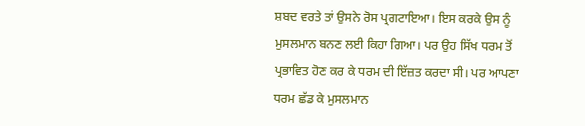ਸ਼ਬਦ ਵਰਤੇ ਤਾਂ ਉਸਨੇ ਰੋਸ ਪ੍ਰਗਟਾਇਆ। ਇਸ ਕਰਕੇ ਉਸ ਨੂੰ ਮੁਸਲਮਾਨ ਬਨਣ ਲਈ ਕਿਹਾ ਗਿਆ। ਪਰ ਉਹ ਸਿੱਖ ਧਰਮ ਤੋਂ ਪ੍ਰਭਾਵਿਤ ਹੋਣ ਕਰ ਕੇ ਧਰਮ ਦੀ ਇੱਜ਼ਤ ਕਰਦਾ ਸੀ। ਪਰ ਆਪਣਾ ਧਰਮ ਛੱਡ ਕੇ ਮੁਸਲਮਾਨ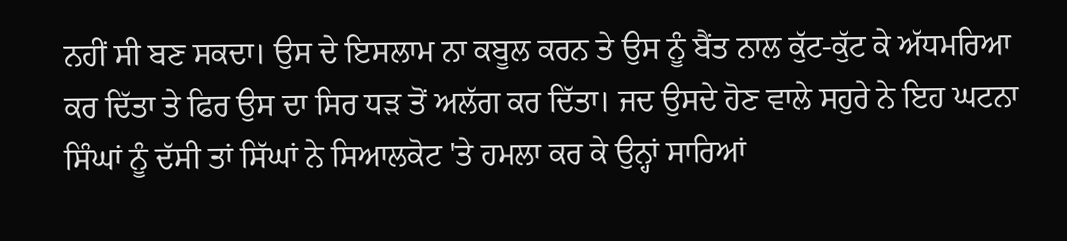ਨਹੀਂ ਸੀ ਬਣ ਸਕਦਾ। ਉਸ ਦੇ ਇਸਲਾਮ ਨਾ ਕਬੂਲ ਕਰਨ ਤੇ ਉਸ ਨੂੰ ਬੈਂਤ ਨਾਲ ਕੁੱਟ-ਕੁੱਟ ਕੇ ਅੱਧਮਰਿਆ ਕਰ ਦਿੱਤਾ ਤੇ ਫਿਰ ਉਸ ਦਾ ਸਿਰ ਧੜ ਤੋਂ ਅਲੱਗ ਕਰ ਦਿੱਤਾ। ਜਦ ਉਸਦੇ ਹੋਣ ਵਾਲੇ ਸਹੁਰੇ ਨੇ ਇਹ ਘਟਨਾ ਸਿੰਘਾਂ ਨੂੰ ਦੱਸੀ ਤਾਂ ਸਿੱਘਾਂ ਨੇ ਸਿਆਲਕੋਟ 'ਤੇ ਹਮਲਾ ਕਰ ਕੇ ਉਨ੍ਹਾਂ ਸਾਰਿਆਂ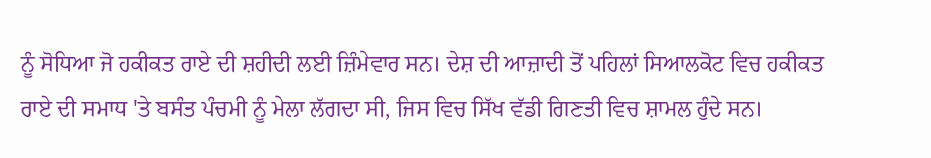ਨੂੰ ਸੋਧਿਆ ਜੋ ਹਕੀਕਤ ਰਾਏ ਦੀ ਸ਼ਹੀਦੀ ਲਈ ਜ਼ਿੰਮੇਵਾਰ ਸਨ। ਦੇਸ਼ ਦੀ ਆਜ਼ਾਦੀ ਤੋਂ ਪਹਿਲਾਂ ਸਿਆਲਕੋਟ ਵਿਚ ਹਕੀਕਤ ਰਾਏ ਦੀ ਸਮਾਧ 'ਤੇ ਬਸੰਤ ਪੰਚਮੀ ਨੂੰ ਮੇਲਾ ਲੱਗਦਾ ਸੀ, ਜਿਸ ਵਿਚ ਸਿੱਖ ਵੱਡੀ ਗਿਣਤੀ ਵਿਚ ਸ਼ਾਮਲ ਹੁੰਦੇ ਸਨ।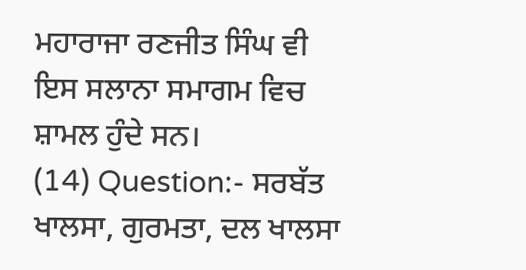ਮਹਾਰਾਜਾ ਰਣਜੀਤ ਸਿੰਘ ਵੀ ਇਸ ਸਲਾਨਾ ਸਮਾਗਮ ਵਿਚ ਸ਼ਾਮਲ ਹੁੰਦੇ ਸਨ।
(14) Question:- ਸਰਬੱਤ ਖਾਲਸਾ, ਗੁਰਮਤਾ, ਦਲ ਖਾਲਸਾ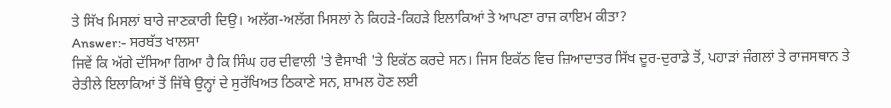ਤੇ ਸਿੱਖ ਮਿਸਲਾਂ ਬਾਰੇ ਜਾਣਕਾਰੀ ਦਿਉ। ਅਲੱਗ-ਅਲੱਗ ਮਿਸਲਾਂ ਨੇ ਕਿਹੜੇ-ਕਿਹੜੇ ਇਲਾਕਿਆਂ ਤੇ ਆਪਣਾ ਰਾਜ ਕਾਇਮ ਕੀਤਾ?
Answer:- ਸਰਬੱਤ ਖਾਲਸਾ
ਜਿਵੇਂ ਕਿ ਅੱਗੇ ਦੱਸਿਆ ਗਿਆ ਹੈ ਕਿ ਸਿੰਘ ਹਰ ਦੀਵਾਲੀ 'ਤੇ ਵੈਸਾਖੀ 'ਤੇ ਇਕੱਠ ਕਰਦੇ ਸਨ। ਜਿਸ ਇਕੱਠ ਵਿਚ ਜ਼ਿਆਦਾਤਰ ਸਿੱਖ ਦੂਰ-ਦੁਰਾਡੇ ਤੋਂ, ਪਹਾੜਾਂ ਜੰਗਲਾਂ ਤੇ ਰਾਜਸਥਾਨ ਤੇ ਰੇਤੀਲੇ ਇਲਾਕਿਆਂ ਤੋਂ ਜਿੱਥੇ ਉਨ੍ਹਾਂ ਦੇ ਸੁਰੱਖਿਅਤ ਠਿਕਾਣੇ ਸਨ, ਸ਼ਾਮਲ ਹੋਣ ਲਈ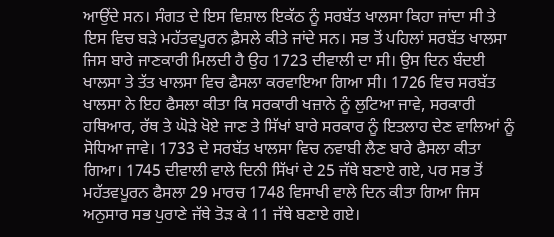ਆਉਂਦੇ ਸਨ। ਸੰਗਤ ਦੇ ਇਸ ਵਿਸ਼ਾਲ ਇਕੱਠ ਨੂੰ ਸਰਬੱਤ ਖਾਲਸਾ ਕਿਹਾ ਜਾਂਦਾ ਸੀ ਤੇ ਇਸ ਵਿਚ ਬੜੇ ਮਹੱਤਵਪੂਰਨ ਫ਼ੈਸਲੇ ਕੀਤੇ ਜਾਂਦੇ ਸਨ। ਸਭ ਤੋਂ ਪਹਿਲਾਂ ਸਰਬੱਤ ਖਾਲਸਾ ਜਿਸ ਬਾਰੇ ਜਾਣਕਾਰੀ ਮਿਲਦੀ ਹੈ ਉਹ 1723 ਦੀਵਾਲੀ ਦਾ ਸੀ। ਉਸ ਦਿਨ ਬੰਦਈ ਖਾਲਸਾ ਤੇ ਤੱਤ ਖਾਲਸਾ ਵਿਚ ਫੈਸਲਾ ਕਰਵਾਇਆ ਗਿਆ ਸੀ। 1726 ਵਿਚ ਸਰਬੱਤ ਖਾਲਸਾ ਨੇ ਇਹ ਫੈਸਲਾ ਕੀਤਾ ਕਿ ਸਰਕਾਰੀ ਖਜ਼ਾਨੇ ਨੂੰ ਲੁਟਿਆ ਜਾਵੇ, ਸਰਕਾਰੀ ਹਥਿਆਰ, ਰੱਥ ਤੇ ਘੋੜੇ ਖੋਏ ਜਾਣ ਤੇ ਸਿੱਖਾਂ ਬਾਰੇ ਸਰਕਾਰ ਨੂੰ ਇਤਲਾਹ ਦੇਣ ਵਾਲਿਆਂ ਨੂੰ ਸੋਧਿਆ ਜਾਵੇ। 1733 ਦੇ ਸਰਬੱਤ ਖਾਲਸਾ ਵਿਚ ਨਵਾਬੀ ਲੈਣ ਬਾਰੇ ਫੈਸਲਾ ਕੀਤਾ ਗਿਆ। 1745 ਦੀਵਾਲੀ ਵਾਲੇ ਦਿਨੀ ਸਿੱਖਾਂ ਦੇ 25 ਜੱਥੇ ਬਣਾਏ ਗਏ, ਪਰ ਸਭ ਤੋਂ ਮਹੱਤਵਪੂਰਨ ਫੈਸਲਾ 29 ਮਾਰਚ 1748 ਵਿਸਾਖੀ ਵਾਲੇ ਦਿਨ ਕੀਤਾ ਗਿਆ ਜਿਸ ਅਨੁਸਾਰ ਸਭ ਪੁਰਾਣੇ ਜੱਥੇ ਤੋੜ ਕੇ 11 ਜੱਥੇ ਬਣਾਏ ਗਏ।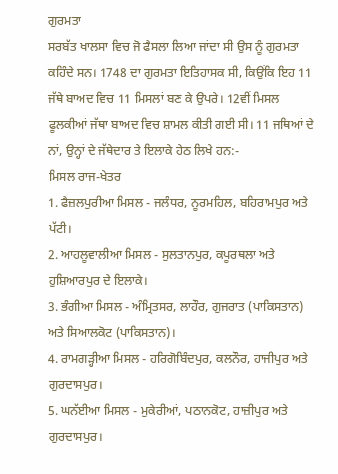ਗੁਰਮਤਾ
ਸਰਬੱਤ ਖਾਲਸਾ ਵਿਚ ਜੋ ਫੈਸਲਾ ਲਿਆ ਜਾਂਦਾ ਸੀ ਉਸ ਨੂੰ ਗੁਰਮਤਾ ਕਹਿੰਦੇ ਸਨ। 1748 ਦਾ ਗੁਰਮਤਾ ਇਤਿਹਾਸਕ ਸੀ, ਕਿਉਂਕਿ ਇਹ 11 ਜੱਥੇ ਬਾਅਦ ਵਿਚ 11 ਮਿਸਲਾਂ ਬਣ ਕੇ ਉਪਰੇ। 12ਵੀਂ ਮਿਸਲ ਫੂਲਕੀਆਂ ਜੱਥਾ ਬਾਅਦ ਵਿਚ ਸ਼ਾਮਲ ਕੀਤੀ ਗਈ ਸੀ। 11 ਜਥਿਆਂ ਦੇ ਨਾਂ, ਉਨ੍ਹਾਂ ਦੇ ਜੱਥੇਦਾਰ ਤੇ ਇਲਾਕੇ ਹੇਠ ਲਿਖੇ ਹਨ:-
ਮਿਸਲ ਰਾਜ-ਖੇਤਰ
1. ਫੈਜ਼ਲਪੁਰੀਆ ਮਿਸਲ - ਜਲੰਧਰ, ਨੂਰਮਹਿਲ, ਬਹਿਰਾਮਪੁਰ ਅਤੇ ਪੱਟੀ।
2. ਆਹਲੂਵਾਲੀਆ ਮਿਸਲ - ਸੁਲਤਾਨਪੁਰ, ਕਪੂਰਥਲਾ ਅਤੇ ਹੁਸ਼ਿਆਰਪੁਰ ਦੇ ਇਲਾਕੇ।
3. ਭੰਗੀਆ ਮਿਸਲ - ਅੰਮ੍ਰਿਤਸਰ, ਲਾਹੌਰ, ਗੁਜਰਾਤ (ਪਾਕਿਸਤਾਨ) ਅਤੇ ਸਿਆਲਕੋਟ (ਪਾਕਿਸਤਾਨ)।
4. ਰਾਮਗੜ੍ਹੀਆ ਮਿਸਲ - ਹਰਿਗੋਬਿੰਦਪੁਰ, ਕਲਨੌਰ, ਹਾਜੀਪੁਰ ਅਤੇ ਗੁਰਦਾਸਪੁਰ।
5. ਘਨੱਈਆ ਮਿਸਲ - ਮੁਕੇਰੀਆਂ, ਪਠਾਨਕੋਟ, ਹਾਜ਼ੀਪੁਰ ਅਤੇ ਗੁਰਦਾਸਪੁਰ।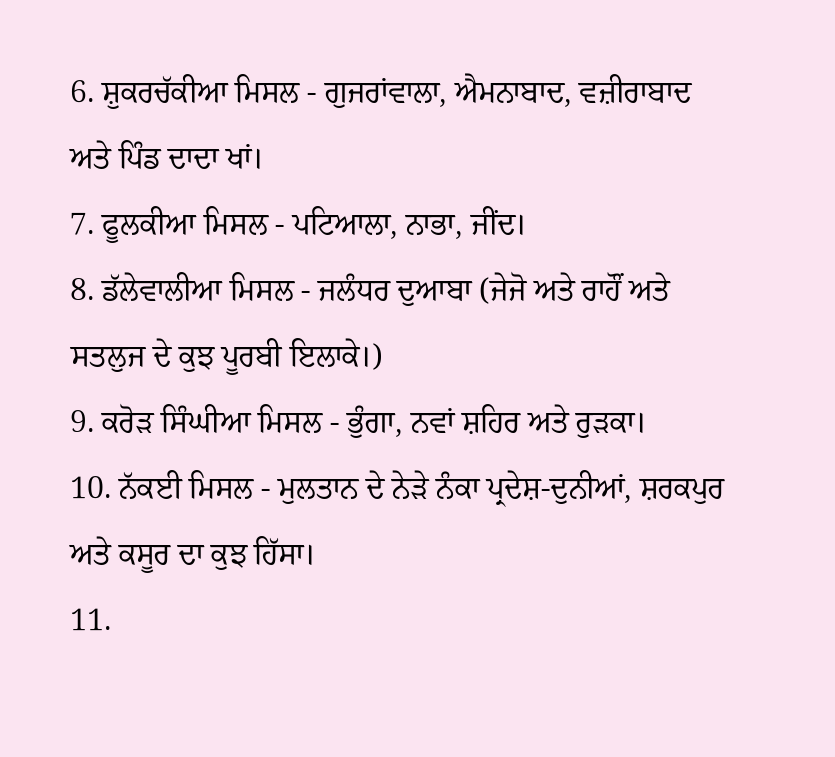6. ਸ਼ੁਕਰਚੱਕੀਆ ਮਿਸਲ - ਗੁਜਰਾਂਵਾਲਾ, ਐਮਨਾਬਾਦ, ਵਜ਼ੀਰਾਬਾਦ ਅਤੇ ਪਿੰਡ ਦਾਦਾ ਖਾਂ।
7. ਫੂਲਕੀਆ ਮਿਸਲ - ਪਟਿਆਲਾ, ਨਾਭਾ, ਜੀਂਦ।
8. ਡੱਲੇਵਾਲੀਆ ਮਿਸਲ - ਜਲੰਧਰ ਦੁਆਬਾ (ਜੇਜੋ ਅਤੇ ਰਾਹੌਂ ਅਤੇ ਸਤਲੁਜ ਦੇ ਕੁਝ ਪੂਰਬੀ ਇਲਾਕੇ।)
9. ਕਰੋੜ ਸਿੰਘੀਆ ਮਿਸਲ - ਭੁੰਗਾ, ਨਵਾਂ ਸ਼ਹਿਰ ਅਤੇ ਰੁੜਕਾ।
10. ਨੱਕਈ ਮਿਸਲ - ਮੁਲਤਾਨ ਦੇ ਨੇੜੇ ਨੰਕਾ ਪ੍ਰਦੇਸ਼-ਦੁਨੀਆਂ, ਸ਼ਰਕਪੁਰ ਅਤੇ ਕਸੂਰ ਦਾ ਕੁਝ ਹਿੱਸਾ।
11.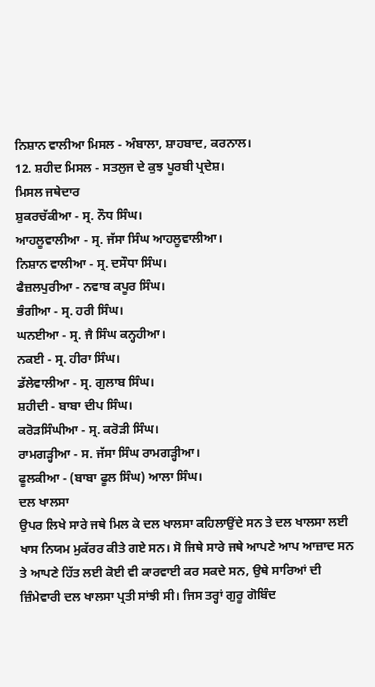ਨਿਸ਼ਾਨ ਵਾਲੀਆ ਮਿਸਲ - ਅੰਬਾਲਾ, ਸ਼ਾਹਬਾਦ, ਕਰਨਾਲ।
12. ਸ਼ਹੀਦ ਮਿਸਲ - ਸਤਲੁਜ ਦੇ ਕੁਝ ਪੂਰਬੀ ਪ੍ਰਦੇਸ਼।
ਮਿਸਲ ਜਥੇਦਾਰ
ਸ਼ੁਕਰਚੱਕੀਆ - ਸ੍ਰ. ਨੌਧ ਸਿੰਘ।
ਆਹਲੂਵਾਲੀਆ - ਸ੍ਰ. ਜੱਸਾ ਸਿੰਘ ਆਹਲੂਵਾਲੀਆ।
ਨਿਸ਼ਾਨ ਵਾਲੀਆ - ਸ੍ਰ. ਦਸੌਧਾ ਸਿੰਘ।
ਫੈਜ਼ਲਪੁਰੀਆ - ਨਵਾਬ ਕਪੂਰ ਸਿੰਘ।
ਭੰਗੀਆ - ਸ੍ਰ. ਹਰੀ ਸਿੰਘ।
ਘਨਈਆ - ਸ੍ਰ. ਜੈ ਸਿੰਘ ਕਨ੍ਹਹੀਆ।
ਨਕਈ - ਸ੍ਰ. ਹੀਰਾ ਸਿੰਘ।
ਡੱਲੇਵਾਲੀਆ - ਸ੍ਰ. ਗੁਲਾਬ ਸਿੰਘ।
ਸ਼ਹੀਦੀ - ਬਾਬਾ ਦੀਪ ਸਿੰਘ।
ਕਰੋੜਸਿੰਘੀਆ - ਸ੍ਰ. ਕਰੋੜੀ ਸਿੰਘ।
ਰਾਮਗੜ੍ਹੀਆ - ਸ. ਜੱਸਾ ਸਿੰਘ ਰਾਮਗੜ੍ਹੀਆ।
ਫੂਲਕੀਆ - (ਬਾਬਾ ਫੂਲ ਸਿੰਘ) ਆਲਾ ਸਿੰਘ।
ਦਲ ਖਾਲਸਾ
ਉਪਰ ਲਿਖੇ ਸਾਰੇ ਜਥੇ ਮਿਲ ਕੇ ਦਲ ਖਾਲਸਾ ਕਹਿਲਾਉਂਦੇ ਸਨ ਤੇ ਦਲ ਖਾਲਸਾ ਲਈ ਖਾਸ ਨਿਯਮ ਮੁਕੱਰਰ ਕੀਤੇ ਗਏ ਸਨ। ਸੋ ਜਿਥੇ ਸਾਰੇ ਜਥੇ ਆਪਣੇ ਆਪ ਆਜ਼ਾਦ ਸਨ ਤੇ ਆਪਣੇ ਹਿੱਤ ਲਈ ਕੋਈ ਵੀ ਕਾਰਵਾਈ ਕਰ ਸਕਦੇ ਸਨ, ਉਥੇ ਸਾਰਿਆਂ ਦੀ ਜ਼ਿੰਮੇਵਾਰੀ ਦਲ ਖਾਲਸਾ ਪ੍ਰਤੀ ਸਾਂਝੀ ਸੀ। ਜਿਸ ਤਰ੍ਹਾਂ ਗੁਰੂ ਗੋਬਿੰਦ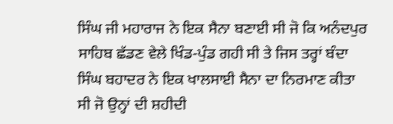ਸਿੰਘ ਜੀ ਮਹਾਰਾਜ ਨੇ ਇਕ ਸੈਨਾ ਬਣਾਈ ਸੀ ਜੋ ਕਿ ਅਨੰਦਪੁਰ ਸਾਹਿਬ ਛੱਡਣ ਵੇਲੇ ਖਿੰਡ-ਪੁੰਡ ਗਹੀ ਸੀ ਤੇ ਜਿਸ ਤਰ੍ਹਾਂ ਬੰਦਾ ਸਿੰਘ ਬਹਾਦਰ ਨੇ ਇਕ ਖਾਲਸਾਈ ਸੈਨਾ ਦਾ ਨਿਰਮਾਣ ਕੀਤਾ ਸੀ ਜੋ ਉਨ੍ਹਾਂ ਦੀ ਸ਼ਹੀਦੀ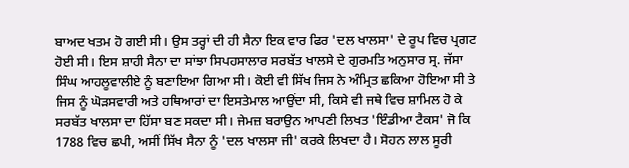ਬਾਅਦ ਖਤਮ ਹੋ ਗਈ ਸੀ। ਉਸ ਤਰ੍ਹਾਂ ਦੀ ਹੀ ਸੈਨਾ ਇਕ ਵਾਰ ਫਿਰ 'ਦਲ ਖਾਲਸਾ' ਦੇ ਰੂਪ ਵਿਚ ਪ੍ਰਗਟ ਹੋਈ ਸੀ। ਇਸ ਸ਼ਾਹੀ ਸੈਨਾ ਦਾ ਸਾਂਝਾ ਸਿਪਹਸਾਲਾਰ ਸਰਬੱਤ ਖਾਲਸੇ ਦੇ ਗੁਰਮਤਿ ਅਨੁਸਾਰ ਸ੍ਰ. ਜੱਸਾ ਸਿੰਘ ਆਹਲੂਵਾਲੀਏ ਨੂੰ ਬਣਾਇਆ ਗਿਆ ਸੀ। ਕੋਈ ਵੀ ਸਿੱਖ ਜਿਸ ਨੇ ਅੰਮ੍ਰਿਤ ਛਕਿਆ ਹੋਇਆ ਸੀ ਤੇ ਜਿਸ ਨੂੰ ਘੋੜਸਵਾਰੀ ਅਤੇ ਹਥਿਆਰਾਂ ਦਾ ਇਸਤੇਮਾਲ ਆਉਂਦਾ ਸੀ, ਕਿਸੇ ਵੀ ਜਥੇ ਵਿਚ ਸ਼ਾਮਿਲ ਹੋ ਕੇ ਸਰਬੱਤ ਖਾਲਸਾ ਦਾ ਹਿੱਸਾ ਬਣ ਸਕਦਾ ਸੀ। ਜੇਮਜ਼ ਬਰਾਉਨ ਆਪਣੀ ਲਿਖਤ 'ਇੰਡੀਆ ਟੈਕਸ' ਜੋ ਕਿ 1788 ਵਿਚ ਛਪੀ, ਅਸੀਂ ਸਿੱਖ ਸੈਨਾ ਨੂੰ 'ਦਲ ਖਾਲਸਾ ਜੀ' ਕਰਕੇ ਲਿਖਦਾ ਹੈ। ਸੋਹਨ ਲਾਲ ਸੂਰੀ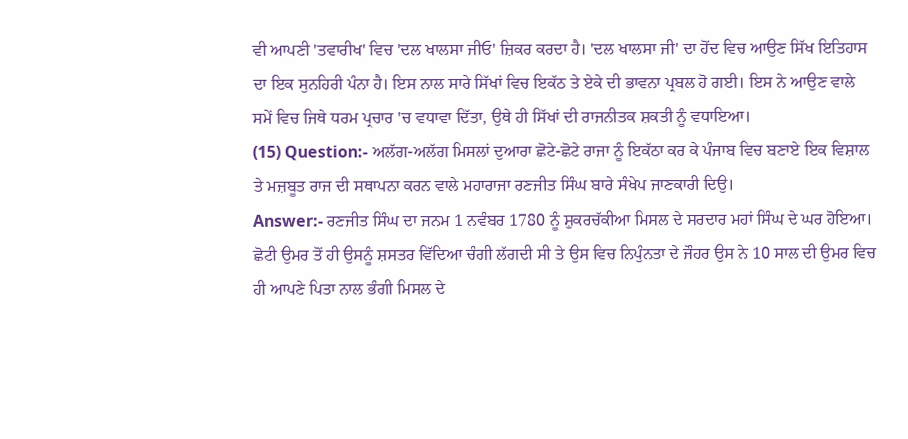ਵੀ ਆਪਣੀ 'ਤਵਾਰੀਖ' ਵਿਚ 'ਦਲ ਖਾਲਸਾ ਜੀਓ' ਜ਼ਿਕਰ ਕਰਦਾ ਹੈ। 'ਦਲ ਖਾਲਸਾ ਜੀ' ਦਾ ਹੋਂਦ ਵਿਚ ਆਉਣ ਸਿੱਖ ਇਤਿਹਾਸ ਦਾ ਇਕ ਸੁਨਹਿਰੀ ਪੰਨਾ ਹੈ। ਇਸ ਨਾਲ ਸਾਰੇ ਸਿੱਖਾਂ ਵਿਚ ਇਕੱਠ ਤੇ ਏਕੇ ਦੀ ਭਾਵਨਾ ਪ੍ਰਬਲ ਹੋ ਗਈ। ਇਸ ਨੇ ਆਉਣ ਵਾਲੇ ਸਮੇਂ ਵਿਚ ਜਿਥੇ ਧਰਮ ਪ੍ਰਚਾਰ 'ਚ ਵਧਾਵਾ ਦਿੱਤਾ, ਉਥੇ ਹੀ ਸਿੱਖਾਂ ਦੀ ਰਾਜਨੀਤਕ ਸ਼ਕਤੀ ਨੂੰ ਵਧਾਇਆ।
(15) Question:- ਅਲੱਗ-ਅਲੱਗ ਮਿਸਲਾਂ ਦੁਆਰਾ ਛੋਟੇ-ਛੋਟੇ ਰਾਜਾ ਨੂੰ ਇਕੱਠਾ ਕਰ ਕੇ ਪੰਜਾਬ ਵਿਚ ਬਣਾਏ ਇਕ ਵਿਸ਼ਾਲ ਤੇ ਮਜ਼ਬੂਤ ਰਾਜ ਦੀ ਸਥਾਪਨਾ ਕਰਨ ਵਾਲੇ ਮਹਾਰਾਜਾ ਰਣਜੀਤ ਸਿੰਘ ਬਾਰੇ ਸੰਖੇਪ ਜਾਣਕਾਰੀ ਦਿਉ।
Answer:- ਰਣਜੀਤ ਸਿੰਘ ਦਾ ਜਨਮ 1 ਨਵੰਬਰ 1780 ਨੂੰ ਸ਼ੁਕਰਚੱਕੀਆ ਮਿਸਲ ਦੇ ਸਰਦਾਰ ਮਹਾਂ ਸਿੰਘ ਦੇ ਘਰ ਹੋਇਆ। ਛੋਟੀ ਉਮਰ ਤੋਂ ਹੀ ਉਸਨੂੰ ਸ਼ਸਤਰ ਵਿੱਦਿਆ ਚੰਗੀ ਲੱਗਦੀ ਸੀ ਤੇ ਉਸ ਵਿਚ ਨਿਪੁੰਨਤਾ ਦੇ ਜੌਹਰ ਉਸ ਨੇ 10 ਸਾਲ ਦੀ ਉਮਰ ਵਿਚ ਹੀ ਆਪਣੇ ਪਿਤਾ ਨਾਲ ਭੰਗੀ ਮਿਸਲ ਦੇ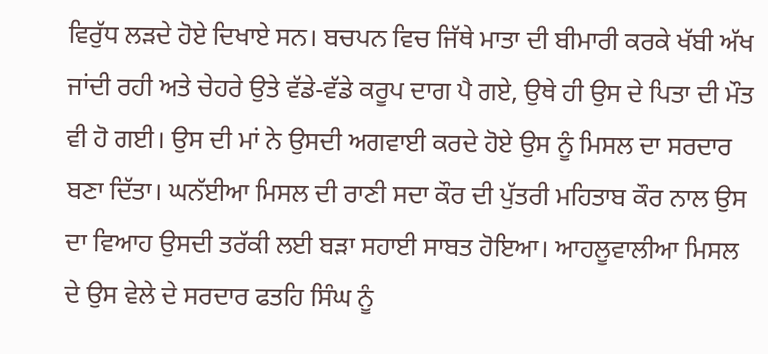ਵਿਰੁੱਧ ਲੜਦੇ ਹੋਏ ਦਿਖਾਏ ਸਨ। ਬਚਪਨ ਵਿਚ ਜਿੱਥੇ ਮਾਤਾ ਦੀ ਬੀਮਾਰੀ ਕਰਕੇ ਖੱਬੀ ਅੱਖ ਜਾਂਦੀ ਰਹੀ ਅਤੇ ਚੇਹਰੇ ਉਤੇ ਵੱਡੇ-ਵੱਡੇ ਕਰੂਪ ਦਾਗ ਪੈ ਗਏ, ਉਥੇ ਹੀ ਉਸ ਦੇ ਪਿਤਾ ਦੀ ਮੌਤ ਵੀ ਹੋ ਗਈ। ਉਸ ਦੀ ਮਾਂ ਨੇ ਉਸਦੀ ਅਗਵਾਈ ਕਰਦੇ ਹੋਏ ਉਸ ਨੂੰ ਮਿਸਲ ਦਾ ਸਰਦਾਰ ਬਣਾ ਦਿੱਤਾ। ਘਨੱਈਆ ਮਿਸਲ ਦੀ ਰਾਣੀ ਸਦਾ ਕੌਰ ਦੀ ਪੁੱਤਰੀ ਮਹਿਤਾਬ ਕੌਰ ਨਾਲ ਉਸ ਦਾ ਵਿਆਹ ਉਸਦੀ ਤਰੱਕੀ ਲਈ ਬੜਾ ਸਹਾਈ ਸਾਬਤ ਹੋਇਆ। ਆਹਲੂਵਾਲੀਆ ਮਿਸਲ ਦੇ ਉਸ ਵੇਲੇ ਦੇ ਸਰਦਾਰ ਫਤਹਿ ਸਿੰਘ ਨੂੰ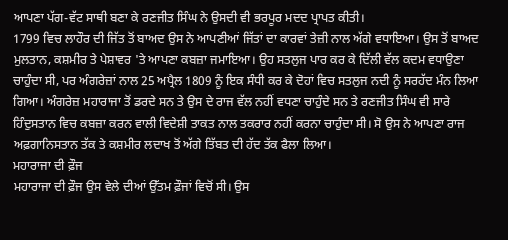ਆਪਣਾ ਪੱਗ-ਵੱਟ ਸਾਥੀ ਬਣਾ ਕੇ ਰਣਜੀਤ ਸਿੰਘ ਨੇ ਉਸਦੀ ਵੀ ਭਰਪੂਰ ਮਦਦ ਪ੍ਰਾਪਤ ਕੀਤੀ।
1799 ਵਿਚ ਲਾਹੌਰ ਦੀ ਜਿੱਤ ਤੋਂ ਬਾਅਦ ਉਸ ਨੇ ਆਪਣੀਆਂ ਜਿੱਤਾਂ ਦਾ ਕਾਰਵਾਂ ਤੇਜ਼ੀ ਨਾਲ ਅੱਗੇ ਵਧਾਇਆ। ਉਸ ਤੋਂ ਬਾਅਦ ਮੁਲਤਾਨ, ਕਸ਼ਮੀਰ ਤੇ ਪੇਸ਼ਾਵਰ 'ਤੇ ਆਪਣਾ ਕਬਜ਼ਾ ਜਮਾਇਆ। ਉਹ ਸਤਲੁਜ ਪਾਰ ਕਰ ਕੇ ਦਿੱਲੀ ਵੱਲ ਕਦਮ ਵਧਾਉਣਾ ਚਾਹੁੰਦਾ ਸੀ, ਪਰ ਅੰਗਰੇਜ਼ਾਂ ਨਾਲ 25 ਅਪ੍ਰੈਲ 1809 ਨੂੰ ਇਕ ਸੰਧੀ ਕਰ ਕੇ ਦੋਹਾਂ ਵਿਚ ਸਤਲੁਜ ਨਦੀ ਨੂੰ ਸਰਹੱਦ ਮੰਨ ਲਿਆ ਗਿਆ। ਅੰਗਰੇਜ਼ ਮਹਾਰਾਜਾ ਤੋਂ ਡਰਦੇ ਸਨ ਤੇ ਉਸ ਦੇ ਰਾਜ ਵੱਲ ਨਹੀਂ ਵਧਣਾ ਚਾਹੁੰਦੇ ਸਨ ਤੇ ਰਣਜੀਤ ਸਿੰਘ ਵੀ ਸਾਰੇ ਹਿੰਦੁਸਤਾਨ ਵਿਚ ਕਬਜ਼ਾ ਕਰਨ ਵਾਲੀ ਵਿਦੇਸ਼ੀ ਤਾਕਤ ਨਾਲ ਤਕਰਾਰ ਨਹੀਂ ਕਰਨਾ ਚਾਹੁੰਦਾ ਸੀ। ਸੋ ਉਸ ਨੇ ਆਪਣਾ ਰਾਜ ਅਫ਼ਗਾਨਿਸਤਾਨ ਤੱਕ ਤੇ ਕਸ਼ਮੀਰ ਲਦਾਖ ਤੋਂ ਅੱਗੇ ਤਿੱਬਤ ਦੀ ਹੱਦ ਤੱਕ ਫੈਲਾ ਲਿਆ।
ਮਹਾਰਾਜਾ ਦੀ ਫ਼ੌਜ
ਮਹਾਰਾਜਾ ਦੀ ਫ਼ੌਜ ਉਸ ਵੇਲੇ ਦੀਆਂ ਉੱਤਮ ਫ਼ੌਜਾਂ ਵਿਚੋਂ ਸੀ। ਉਸ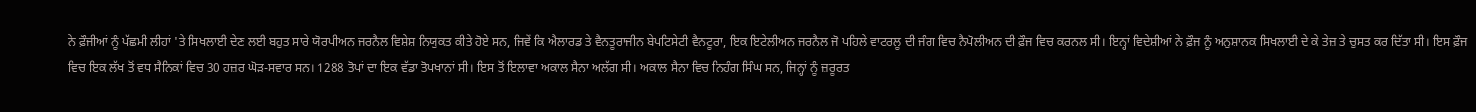ਨੇ ਫ਼ੌਜੀਆਂ ਨੂੰ ਪੱਛਮੀ ਲੀਹਾਂ 'ਤੇ ਸਿਖਲਾਈ ਦੇਣ ਲਈ ਬਹੁਤ ਸਾਰੇ ਯੋਰਪੀਅਨ ਜਰਨੈਲ ਵਿਸ਼ੇਸ਼ ਨਿਯੁਕਤ ਕੀਤੇ ਹੋਏ ਸਨ, ਜਿਵੇਂ ਕਿ ਐਲਾਰਡ ਤੇ ਵੈਨਤੂਰਾਜੀਨ ਬੇਪਟਿਸੇਟੀ ਵੈਨਟੂਰਾ, ਇਕ ਇਟੇਲੀਅਨ ਜਰਨੈਲ ਜੋ ਪਹਿਲੇ ਵਾਟਰਲੂ ਦੀ ਜੰਗ ਵਿਚ ਨੈਪੋਲੀਅਨ ਦੀ ਫ਼ੌਜ ਵਿਚ ਕਰਨਲ ਸੀ। ਇਨ੍ਹਾਂ ਵਿਦੇਸ਼ੀਆਂ ਨੇ ਫ਼ੌਜ ਨੂੰ ਅਨੁਸ਼ਾਨਕ ਸਿਖਲਾਈ ਦੇ ਕੇ ਤੇਜ਼ ਤੇ ਚੁਸਤ ਕਰ ਦਿੱਤਾ ਸੀ। ਇਸ ਫ਼ੌਜ ਵਿਚ ਇਕ ਲੱਖ ਤੋਂ ਵਧ ਸੈਨਿਕਾਂ ਵਿਚ 30 ਹਜ਼ਰ ਘੋੜ-ਸਵਾਰ ਸਨ। 1288 ਤੋਪਾਂ ਦਾ ਇਕ ਵੱਡਾ ਤੋਪਖਾਨਾਂ ਸੀ। ਇਸ ਤੋਂ ਇਲਾਵਾ ਅਕਾਲ ਸੈਨਾ ਅਲੱਗ ਸੀ। ਅਕਾਲ ਸੈਨਾ ਵਿਚ ਨਿਹੰਗ ਸਿੰਘ ਸਨ, ਜਿਨ੍ਹਾਂ ਨੂੰ ਜ਼ਰੂਰਤ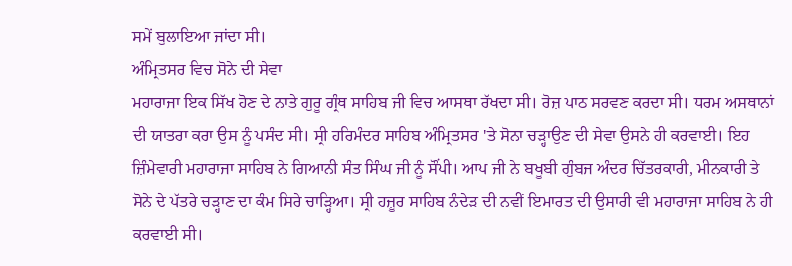ਸਮੇਂ ਬੁਲਾਇਆ ਜਾਂਦਾ ਸੀ।
ਅੰਮ੍ਰਿਤਸਰ ਵਿਚ ਸੋਨੇ ਦੀ ਸੇਵਾ
ਮਹਾਰਾਜਾ ਇਕ ਸਿੱਖ ਹੋਣ ਦੇ ਨਾਤੇ ਗੁਰੂ ਗ੍ਰੰਥ ਸਾਹਿਬ ਜੀ ਵਿਚ ਆਸਥਾ ਰੱਖਦਾ ਸੀ। ਰੋਜ਼ ਪਾਠ ਸਰਵਣ ਕਰਦਾ ਸੀ। ਧਰਮ ਅਸਥਾਨਾਂ ਦੀ ਯਾਤਰਾ ਕਰਾ ਉਸ ਨੂੰ ਪਸੰਦ ਸੀ। ਸ੍ਰੀ ਹਰਿਮੰਦਰ ਸਾਹਿਬ ਅੰਮ੍ਰਿਤਸਰ 'ਤੇ ਸੋਨਾ ਚੜ੍ਹਾਉਣ ਦੀ ਸੇਵਾ ਉਸਨੇ ਹੀ ਕਰਵਾਈ। ਇਹ ਜ਼ਿੰਮੇਵਾਰੀ ਮਹਾਰਾਜਾ ਸਾਹਿਬ ਨੇ ਗਿਆਨੀ ਸੰਤ ਸਿੰਘ ਜੀ ਨੂੰ ਸੌਂਪੀ। ਆਪ ਜੀ ਨੇ ਬਖੂਬੀ ਗੁੰਬਜ ਅੰਦਰ ਚਿੱਤਰਕਾਰੀ, ਮੀਨਕਾਰੀ ਤੇ ਸੋਨੇ ਦੇ ਪੱਤਰੇ ਚੜ੍ਹਾਣ ਦਾ ਕੰਮ ਸਿਰੇ ਚਾੜ੍ਹਿਆ। ਸ੍ਰੀ ਹਜ਼ੂਰ ਸਾਹਿਬ ਨੰਦੇੜ ਦੀ ਨਵੀਂ ਇਮਾਰਤ ਦੀ ਉਸਾਰੀ ਵੀ ਮਹਾਰਾਜਾ ਸਾਹਿਬ ਨੇ ਹੀ ਕਰਵਾਈ ਸੀ।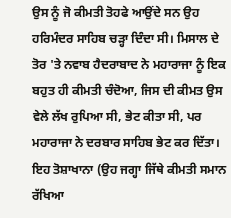ਉਸ ਨੂੰ ਜੋ ਕੀਮਤੀ ਤੋਹਫੇ ਆਉਂਦੇ ਸਨ ਉਹ ਹਰਿਮੰਦਰ ਸਾਹਿਬ ਚੜ੍ਹਾ ਦਿੰਦਾ ਸੀ। ਮਿਸਾਲ ਦੇ ਤੋਰ 'ਤੇ ਨਵਾਬ ਹੈਦਰਾਬਾਦ ਨੇ ਮਹਾਰਾਜਾ ਨੂੰ ਇਕ ਬਹੁਤ ਹੀ ਕੀਮਤੀ ਚੰਦੋਆ, ਜਿਸ ਦੀ ਕੀਮਤ ਉਸ ਵੇਲੇ ਲੱਖ ਰੁਪਿਆ ਸੀ, ਭੇਟ ਕੀਤਾ ਸੀ, ਪਰ ਮਹਾਰਾਜਾ ਨੇ ਦਰਬਾਰ ਸਾਹਿਬ ਭੇਟ ਕਰ ਦਿੱਤਾ। ਇਹ ਤੋਸ਼ਾਖਾਨਾ (ਉਹ ਜਗ੍ਹਾ ਜਿੱਥੇ ਕੀਮਤੀ ਸਮਾਨ ਰੱਖਿਆ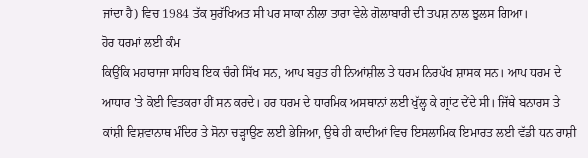ਜਾਂਦਾ ਹੈ) ਵਿਚ 1984 ਤੱਕ ਸੁਰੱਖਿਅਤ ਸੀ ਪਰ ਸਾਕਾ ਨੀਲਾ ਤਾਰਾ ਵੇਲੇ ਗੋਲਾਬਾਰੀ ਦੀ ਤਪਸ਼ ਨਾਲ ਝੁਲਸ ਗਿਆ।
ਹੋਰ ਧਰਮਾਂ ਲਈ ਕੰਮ
ਕਿਉਂਕਿ ਮਹਾਰਾਜਾ ਸਾਹਿਬ ਇਕ ਚੰਗੇ ਸਿੱਖ ਸਨ, ਆਪ ਬਹੁਤ ਹੀ ਨਿਆਂਸ਼ੀਲ ਤੇ ਧਰਮ ਨਿਰਪੱਖ ਸ਼ਾਸਕ ਸਨ। ਆਪ ਧਰਮ ਦੇ ਆਧਾਰ 'ਤੇ ਕੋਈ ਵਿਤਕਰਾ ਹੀਂ ਸਨ ਕਰਦੇ। ਹਰ ਧਰਮ ਦੇ ਧਾਰਮਿਕ ਅਸਥਾਨਾਂ ਲਈ ਖੁੱਲ੍ਹ ਕੇ ਗ੍ਰਾਂਟ ਦੇਂਦੇ ਸੀ। ਜਿੱਥੇ ਬਨਾਰਸ ਤੇ ਕਾਂਸ਼ੀ ਵਿਸ਼ਵਾਨਾਥ ਮੰਦਿਰ ਤੇ ਸੋਨਾ ਚੜ੍ਹਾਉਣ ਲਈ ਭੇਜਿਆ, ਉਥੇ ਹੀ ਕਾਦੀਆਂ ਵਿਚ ਇਸਲਾਮਿਕ ਇਮਾਰਤ ਲਈ ਵੱਡੀ ਧਨ ਰਾਸ਼ੀ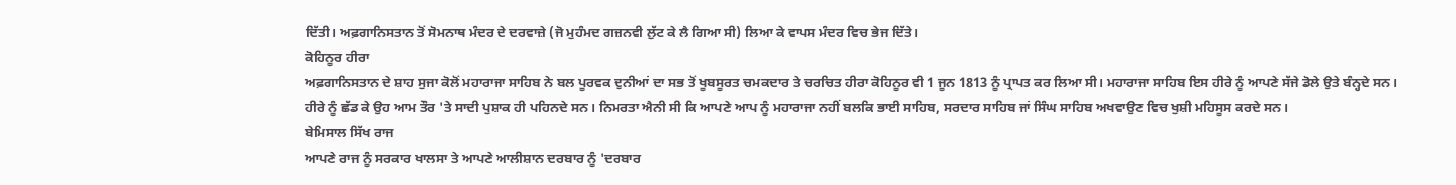ਦਿੱਤੀ। ਅਫ਼ਗਾਨਿਸਤਾਨ ਤੋਂ ਸੋਮਨਾਥ ਮੰਦਰ ਦੇ ਦਰਵਾਜ਼ੇ (ਜੋ ਮੁਹੰਮਦ ਗਜ਼ਨਵੀ ਲੁੱਟ ਕੇ ਲੈ ਗਿਆ ਸੀ) ਲਿਆ ਕੇ ਵਾਪਸ ਮੰਦਰ ਵਿਚ ਭੇਜ ਦਿੱਤੇ।
ਕੋਹਿਨੂਰ ਹੀਰਾ
ਅਫ਼ਗਾਨਿਸਤਾਨ ਦੇ ਸ਼ਾਹ ਸੁਜਾ ਕੋਲੋਂ ਮਹਾਰਾਜਾ ਸਾਹਿਬ ਨੇ ਬਲ ਪੂਰਵਕ ਦੁਨੀਆਂ ਦਾ ਸਭ ਤੋਂ ਖੂਬਸੂਰਤ ਚਮਕਦਾਰ ਤੇ ਚਰਚਿਤ ਹੀਰਾ ਕੋਹਿਨੂਰ ਵੀ 1 ਜੂਨ 1813 ਨੂੰ ਪ੍ਰਾਪਤ ਕਰ ਲਿਆ ਸੀ। ਮਹਾਰਾਜਾ ਸਾਹਿਬ ਇਸ ਹੀਰੇ ਨੂੰ ਆਪਣੇ ਸੱਜੇ ਡੋਲੇ ਉਤੇ ਬੰਨ੍ਹਦੇ ਸਨ। ਹੀਰੇ ਨੂੰ ਛੱਡ ਕੇ ਉਹ ਆਮ ਤੌਰ 'ਤੇ ਸਾਦੀ ਪੁਸ਼ਾਕ ਹੀ ਪਹਿਨਦੇ ਸਨ। ਨਿਮਰਤਾ ਐਨੀ ਸੀ ਕਿ ਆਪਣੇ ਆਪ ਨੂੰ ਮਹਾਰਾਜਾ ਨਹੀਂ ਬਲਕਿ ਭਾਈ ਸਾਹਿਬ, ਸਰਦਾਰ ਸਾਹਿਬ ਜਾਂ ਸਿੰਘ ਸਾਹਿਬ ਅਖਵਾਉਣ ਵਿਚ ਖੁਸ਼ੀ ਮਹਿਸੂਸ ਕਰਦੇ ਸਨ।
ਬੇਮਿਸਾਲ ਸਿੱਖ ਰਾਜ
ਆਪਣੇ ਰਾਜ ਨੂੰ ਸਰਕਾਰ ਖਾਲਸਾ ਤੇ ਆਪਣੇ ਆਲੀਸ਼ਾਨ ਦਰਬਾਰ ਨੂੰ 'ਦਰਬਾਰ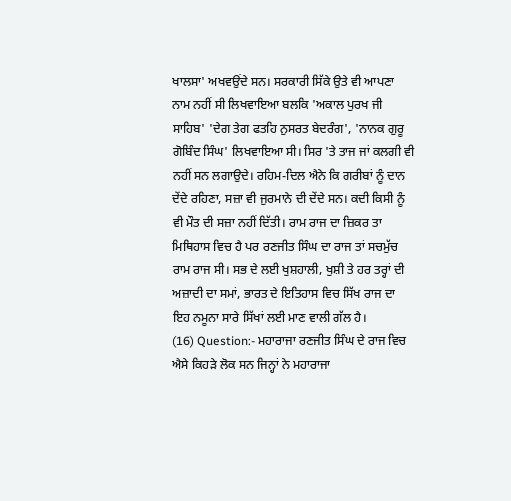ਖਾਲਸਾ' ਅਖਵਉਂਦੇ ਸਨ। ਸਰਕਾਰੀ ਸਿੱਕੇ ਉਤੇ ਵੀ ਆਪਣਾ ਨਾਮ ਨਹੀਂ ਸੀ ਲਿਖਵਾਇਆ ਬਲਕਿ 'ਅਕਾਲ ਪੁਰਖ ਜੀ ਸਾਹਿਬ' 'ਦੇਗ ਤੇਗ ਫਤਹਿ ਨੁਸਰਤ ਬੇਦਰੰਗ', 'ਨਾਨਕ ਗੁਰੂ ਗੋਬਿੰਦ ਸਿੰਘ' ਲਿਖਵਾਇਆ ਸੀ। ਸਿਰ 'ਤੇ ਤਾਜ ਜਾਂ ਕਲਗੀ ਵੀ ਨਹੀਂ ਸਨ ਲਗਾਉਦੇ। ਰਹਿਮ-ਦਿਲ ਐਨੇ ਕਿ ਗਰੀਬਾਂ ਨੂੰ ਦਾਨ ਦੇਂਦੇ ਰਹਿਣਾ, ਸਜ਼ਾ ਵੀ ਜੁਰਮਾਨੇ ਦੀ ਦੇਂਦੇ ਸਨ। ਕਦੀ ਕਿਸੀ ਨੂੰ ਵੀ ਮੌਤ ਦੀ ਸਜ਼ਾ ਨਹੀਂ ਦਿੱਤੀ। ਰਾਮ ਰਾਜ ਦਾ ਜ਼ਿਕਰ ਤਾ ਮਿਥਿਹਾਸ ਵਿਚ ਹੈ ਪਰ ਰਣਜੀਤ ਸਿੰਘ ਦਾ ਰਾਜ ਤਾਂ ਸਚਮੁੱਚ ਰਾਮ ਰਾਜ ਸੀ। ਸਭ ਦੇ ਲਈ ਖੁਸ਼ਹਾਲੀ, ਖੁਸ਼ੀ ਤੇ ਹਰ ਤਰ੍ਹਾਂ ਦੀ ਅਜ਼ਾਦੀ ਦਾ ਸਮਾਂ, ਭਾਰਤ ਦੇ ਇਤਿਹਾਸ ਵਿਚ ਸਿੱਖ ਰਾਜ ਦਾ ਇਹ ਨਮੂਨਾ ਸਾਰੇ ਸਿੱਖਾਂ ਲਈ ਮਾਣ ਵਾਲੀ ਗੱਲ ਹੈ।
(16) Question:- ਮਹਾਰਾਜਾ ਰਣਜੀਤ ਸਿੰਘ ਦੇ ਰਾਜ ਵਿਚ ਐਸੇ ਕਿਹੜੇ ਲੋਕ ਸਨ ਜਿਨ੍ਹਾਂ ਨੇ ਮਹਾਰਾਜਾ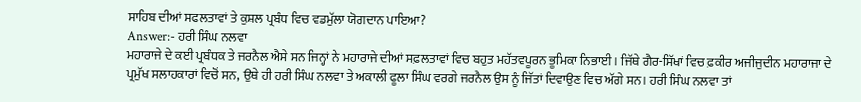ਸਾਹਿਬ ਦੀਆਂ ਸਫਲਤਾਵਾਂ ਤੇ ਕੁਸ਼ਲ ਪ੍ਰਬੰਧ ਵਿਚ ਵਡਮੁੱਲਾ ਯੋਗਦਾਨ ਪਾਇਆ?
Answer:- ਹਰੀ ਸਿੰਘ ਨਲਵਾ
ਮਹਾਰਾਜੇ ਦੇ ਕਈ ਪ੍ਰਬੰਧਕ ਤੇ ਜਰਨੈਲ ਐਸੇ ਸਨ ਜਿਨ੍ਹਾਂ ਨੇ ਮਹਾਰਾਜੇ ਦੀਆਂ ਸਫ਼ਲਤਾਵਾਂ ਵਿਚ ਬਹੁਤ ਮਹੱਤਵਪੂਰਨ ਭੂਮਿਕਾ ਨਿਭਾਈ। ਜਿੱਥੇ ਗੈਰ-ਸਿੱਖਾਂ ਵਿਚ ਫ਼ਕੀਰ ਅਜੀਜੁਦੀਨ ਮਹਾਰਾਜਾ ਦੇ ਪ੍ਰਮੁੱਖ ਸਲਾਹਕਾਰਾਂ ਵਿਚੋਂ ਸਨ, ਉਥੇ ਹੀ ਹਰੀ ਸਿੰਘ ਨਲਵਾ ਤੇ ਅਕਾਲੀ ਫੂਲਾ ਸਿੰਘ ਵਰਗੇ ਜਰਨੈਲ ਉਸ ਨੂੰ ਜਿੱਤਾਂ ਦਿਵਾਉਣ ਵਿਚ ਅੱਗੇ ਸਨ। ਹਰੀ ਸਿੰਘ ਨਲਵਾ ਤਾਂ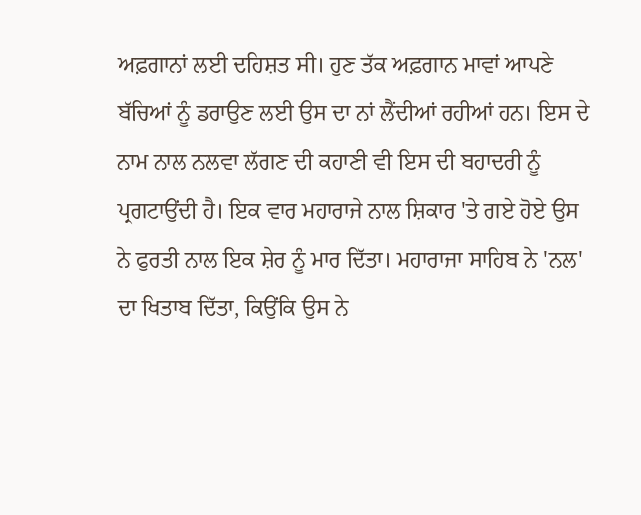ਅਫ਼ਗਾਨਾਂ ਲਈ ਦਹਿਸ਼ਤ ਸੀ। ਹੁਣ ਤੱਕ ਅਫ਼ਗਾਨ ਮਾਵਾਂ ਆਪਣੇ ਬੱਚਿਆਂ ਨੂੰ ਡਰਾਉਣ ਲਈ ਉਸ ਦਾ ਨਾਂ ਲੈਂਦੀਆਂ ਰਹੀਆਂ ਹਨ। ਇਸ ਦੇ ਨਾਮ ਨਾਲ ਨਲਵਾ ਲੱਗਣ ਦੀ ਕਹਾਣੀ ਵੀ ਇਸ ਦੀ ਬਹਾਦਰੀ ਨੂੰ ਪ੍ਰਗਟਾਉਂਦੀ ਹੈ। ਇਕ ਵਾਰ ਮਹਾਰਾਜੇ ਨਾਲ ਸ਼ਿਕਾਰ 'ਤੇ ਗਏ ਹੋਏ ਉਸ ਨੇ ਫੁਰਤੀ ਨਾਲ ਇਕ ਸ਼ੇਰ ਨੂੰ ਮਾਰ ਦਿੱਤਾ। ਮਹਾਰਾਜਾ ਸਾਹਿਬ ਨੇ 'ਨਲ' ਦਾ ਖਿਤਾਬ ਦਿੱਤਾ, ਕਿਉਂਕਿ ਉਸ ਨੇ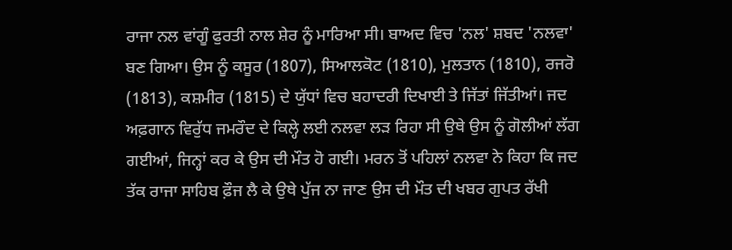ਰਾਜਾ ਨਲ ਵਾਂਗੂੰ ਫੁਰਤੀ ਨਾਲ ਸ਼ੇਰ ਨੂੰ ਮਾਰਿਆ ਸੀ। ਬਾਅਦ ਵਿਚ 'ਨਲ' ਸ਼ਬਦ 'ਨਲਵਾ' ਬਣ ਗਿਆ। ਉਸ ਨੂੰ ਕਸੂਰ (1807), ਸਿਆਲਕੋਟ (1810), ਮੁਲਤਾਨ (1810), ਰਜਰੋ (1813), ਕਸ਼ਮੀਰ (1815) ਦੇ ਯੁੱਧਾਂ ਵਿਚ ਬਹਾਦਰੀ ਦਿਖਾਈ ਤੇ ਜਿੱਤਾਂ ਜਿੱਤੀਆਂ। ਜਦ ਅਫ਼ਗਾਨ ਵਿਰੁੱਧ ਜਮਰੌਦ ਦੇ ਕਿਲ੍ਹੇ ਲਈ ਨਲਵਾ ਲੜ ਰਿਹਾ ਸੀ ਉਥੇ ਉਸ ਨੂੰ ਗੋਲੀਆਂ ਲੱਗ ਗਈਆਂ, ਜਿਨ੍ਹਾਂ ਕਰ ਕੇ ਉਸ ਦੀ ਮੌਤ ਹੋ ਗਈ। ਮਰਨ ਤੋਂ ਪਹਿਲਾਂ ਨਲਵਾ ਨੇ ਕਿਹਾ ਕਿ ਜਦ ਤੱਕ ਰਾਜਾ ਸਾਹਿਬ ਫ਼ੌਜ ਲੈ ਕੇ ਉਥੇ ਪੁੱਜ ਨਾ ਜਾਣ ਉਸ ਦੀ ਮੌਤ ਦੀ ਖਬਰ ਗੁਪਤ ਰੱਖੀ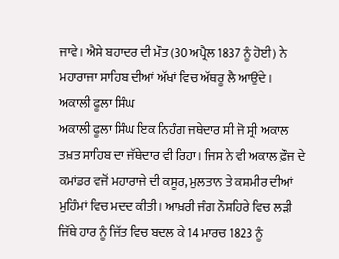ਜਾਵੇ। ਐਸੇ ਬਹਾਦਰ ਦੀ ਮੌਤ (30 ਅਪ੍ਰੈਲ 1837 ਨੂੰ ਹੋਈ) ਨੇ ਮਹਾਰਾਜਾ ਸਾਹਿਬ ਦੀਆਂ ਅੱਖਾਂ ਵਿਚ ਅੱਥਰੂ ਲੈ ਆਉਂਦੇ।
ਅਕਾਲੀ ਫੂਲਾ ਸਿੰਘ
ਅਕਾਲੀ ਫੂਲਾ ਸਿੰਘ ਇਕ ਨਿਹੰਗ ਜਥੇਦਾਰ ਸੀ ਜੋ ਸ੍ਰੀ ਅਕਾਲ ਤਖ਼ਤ ਸਾਹਿਬ ਦਾ ਜੱਥੇਦਾਰ ਵੀ ਰਿਹਾ। ਜਿਸ ਨੇ ਵੀ ਅਕਾਲ ਫ਼ੌਜ ਦੇ ਕਮਾਂਡਰ ਵਜੋਂ ਮਹਾਰਾਜੇ ਦੀ ਕਸੂਰ, ਮੁਲਤਾਨ ਤੇ ਕਸ਼ਮੀਰ ਦੀਆਂ ਮੁਹਿੰਮਾਂ ਵਿਚ ਮਦਦ ਕੀਤੀ। ਆਖ਼ਰੀ ਜੰਗ ਨੌਸ਼ਹਿਰੇ ਵਿਚ ਲੜੀ ਜਿੱਥੇ ਹਾਰ ਨੂੰ ਜਿੱਤ ਵਿਚ ਬਦਲ ਕੇ 14 ਮਾਰਚ 1823 ਨੂੰ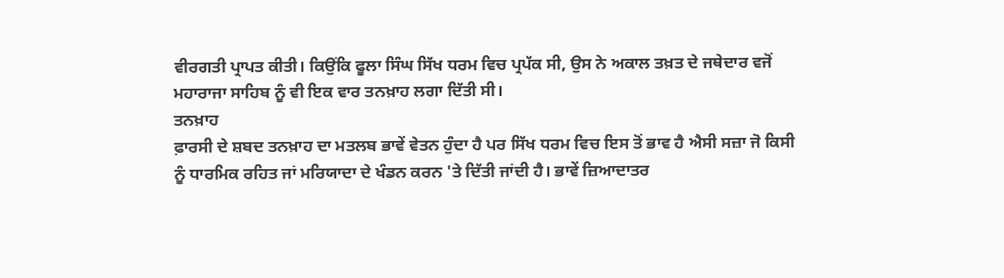ਵੀਰਗਤੀ ਪ੍ਰਾਪਤ ਕੀਤੀ। ਕਿਉਂਕਿ ਫੂਲਾ ਸਿੰਘ ਸਿੱਖ ਧਰਮ ਵਿਚ ਪ੍ਰਪੱਕ ਸੀ, ਉਸ ਨੇ ਅਕਾਲ ਤਖ਼ਤ ਦੇ ਜਥੇਦਾਰ ਵਜੋਂ ਮਹਾਰਾਜਾ ਸਾਹਿਬ ਨੂੰ ਵੀ ਇਕ ਵਾਰ ਤਨਖ਼ਾਹ ਲਗਾ ਦਿੱਤੀ ਸੀ।
ਤਨਖ਼ਾਹ
ਫ਼ਾਰਸੀ ਦੇ ਸ਼ਬਦ ਤਨਖ਼ਾਹ ਦਾ ਮਤਲਬ ਭਾਵੇਂ ਵੇਤਨ ਹੁੰਦਾ ਹੈ ਪਰ ਸਿੱਖ ਧਰਮ ਵਿਚ ਇਸ ਤੋਂ ਭਾਵ ਹੈ ਐਸੀ ਸਜ਼ਾ ਜੋ ਕਿਸੀ ਨੂੰ ਧਾਰਮਿਕ ਰਹਿਤ ਜਾਂ ਮਰਿਯਾਦਾ ਦੇ ਖੰਡਨ ਕਰਨ 'ਤੇ ਦਿੱਤੀ ਜਾਂਦੀ ਹੈ। ਭਾਵੇਂ ਜ਼ਿਆਦਾਤਰ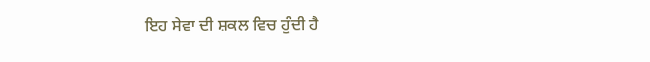ਇਹ ਸੇਵਾ ਦੀ ਸ਼ਕਲ ਵਿਚ ਹੁੰਦੀ ਹੈ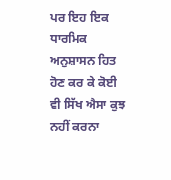ਪਰ ਇਹ ਇਕ ਧਾਰਮਿਕ ਅਨੁਸ਼ਾਸਨ ਹਿਤ ਹੋਣ ਕਰ ਕੇ ਕੋਈ ਵੀ ਸਿੱਖ ਐਸਾ ਕੁਝ ਨਹੀਂ ਕਰਨਾ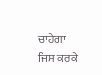ਚਾਹੇਗਾ ਜਿਸ ਕਰਕੇ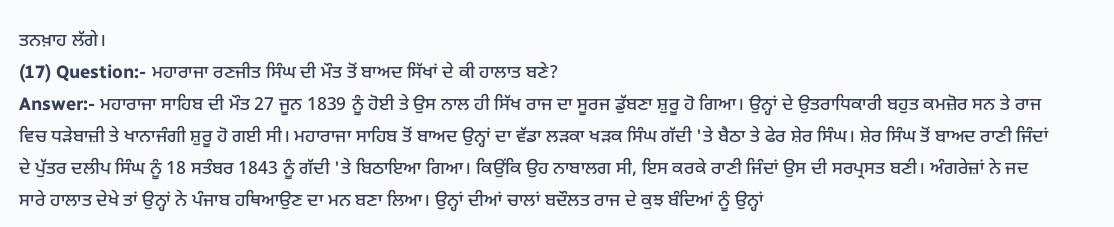ਤਨਖ਼ਾਹ ਲੱਗੇ।
(17) Question:- ਮਹਾਰਾਜਾ ਰਣਜੀਤ ਸਿੰਘ ਦੀ ਮੌਤ ਤੋਂ ਬਾਅਦ ਸਿੱਖਾਂ ਦੇ ਕੀ ਹਾਲਾਤ ਬਣੇ?
Answer:- ਮਹਾਰਾਜਾ ਸਾਹਿਬ ਦੀ ਮੌਤ 27 ਜੂਨ 1839 ਨੂੰ ਹੋਈ ਤੇ ਉਸ ਨਾਲ ਹੀ ਸਿੱਖ ਰਾਜ ਦਾ ਸੂਰਜ ਡੁੱਬਣਾ ਸ਼ੁਰੂ ਹੋ ਗਿਆ। ਉਨ੍ਹਾਂ ਦੇ ਉਤਰਾਧਿਕਾਰੀ ਬਹੁਤ ਕਮਜ਼ੋਰ ਸਨ ਤੇ ਰਾਜ ਵਿਚ ਧੜੇਬਾਜ਼ੀ ਤੇ ਖਾਨਾਜੰਗੀ ਸ਼ੁਰੂ ਹੋ ਗਈ ਸੀ। ਮਹਾਰਾਜਾ ਸਾਹਿਬ ਤੋਂ ਬਾਅਦ ਉਨ੍ਹਾਂ ਦਾ ਵੱਡਾ ਲੜਕਾ ਖੜਕ ਸਿੰਘ ਗੱਦੀ 'ਤੇ ਬੈਠਾ ਤੇ ਫੇਰ ਸ਼ੇਰ ਸਿੰਘ। ਸ਼ੇਰ ਸਿੰਘ ਤੋਂ ਬਾਅਦ ਰਾਣੀ ਜਿੰਦਾਂ ਦੇ ਪੁੱਤਰ ਦਲੀਪ ਸਿੰਘ ਨੂੰ 18 ਸਤੰਬਰ 1843 ਨੂੰ ਗੱਦੀ 'ਤੇ ਬਿਠਾਇਆ ਗਿਆ। ਕਿਉਂਕਿ ਉਹ ਨਾਬਾਲਗ ਸੀ, ਇਸ ਕਰਕੇ ਰਾਣੀ ਜਿੰਦਾਂ ਉਸ ਦੀ ਸਰਪ੍ਰਸਤ ਬਣੀ। ਅੰਗਰੇਜ਼ਾਂ ਨੇ ਜਦ ਸਾਰੇ ਹਾਲਾਤ ਦੇਖੇ ਤਾਂ ਉਨ੍ਹਾਂ ਨੇ ਪੰਜਾਬ ਹਥਿਆਉਣ ਦਾ ਮਨ ਬਣਾ ਲਿਆ। ਉਨ੍ਹਾਂ ਦੀਆਂ ਚਾਲਾਂ ਬਦੌਲਤ ਰਾਜ ਦੇ ਕੁਝ ਬੰਦਿਆਂ ਨੂੰ ਉਨ੍ਹਾਂ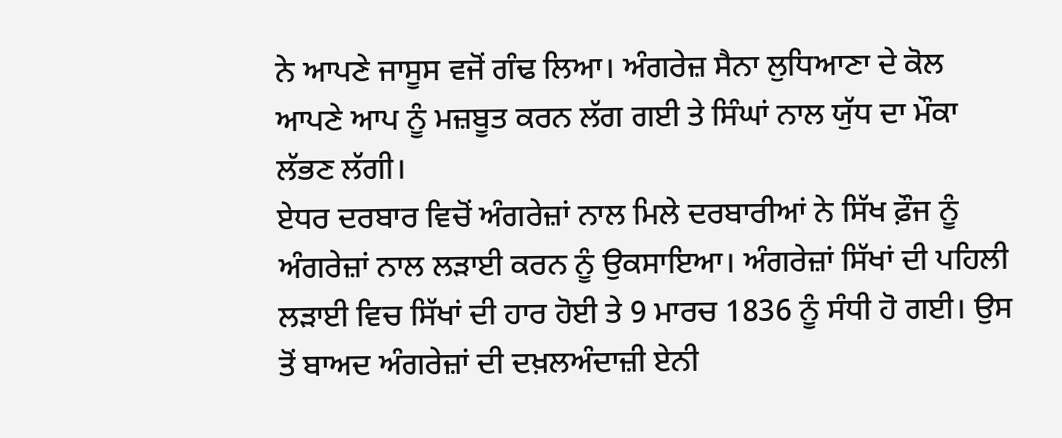ਨੇ ਆਪਣੇ ਜਾਸੂਸ ਵਜੋਂ ਗੰਢ ਲਿਆ। ਅੰਗਰੇਜ਼ ਸੈਨਾ ਲੁਧਿਆਣਾ ਦੇ ਕੋਲ ਆਪਣੇ ਆਪ ਨੂੰ ਮਜ਼ਬੂਤ ਕਰਨ ਲੱਗ ਗਈ ਤੇ ਸਿੰਘਾਂ ਨਾਲ ਯੁੱਧ ਦਾ ਮੌਕਾ ਲੱਭਣ ਲੱਗੀ।
ਏਧਰ ਦਰਬਾਰ ਵਿਚੋਂ ਅੰਗਰੇਜ਼ਾਂ ਨਾਲ ਮਿਲੇ ਦਰਬਾਰੀਆਂ ਨੇ ਸਿੱਖ ਫ਼ੌਜ ਨੂੰ ਅੰਗਰੇਜ਼ਾਂ ਨਾਲ ਲੜਾਈ ਕਰਨ ਨੂੰ ਉਕਸਾਇਆ। ਅੰਗਰੇਜ਼ਾਂ ਸਿੱਖਾਂ ਦੀ ਪਹਿਲੀ ਲੜਾਈ ਵਿਚ ਸਿੱਖਾਂ ਦੀ ਹਾਰ ਹੋਈ ਤੇ 9 ਮਾਰਚ 1836 ਨੂੰ ਸੰਧੀ ਹੋ ਗਈ। ਉਸ ਤੋਂ ਬਾਅਦ ਅੰਗਰੇਜ਼ਾਂ ਦੀ ਦਖ਼ਲਅੰਦਾਜ਼ੀ ਏਨੀ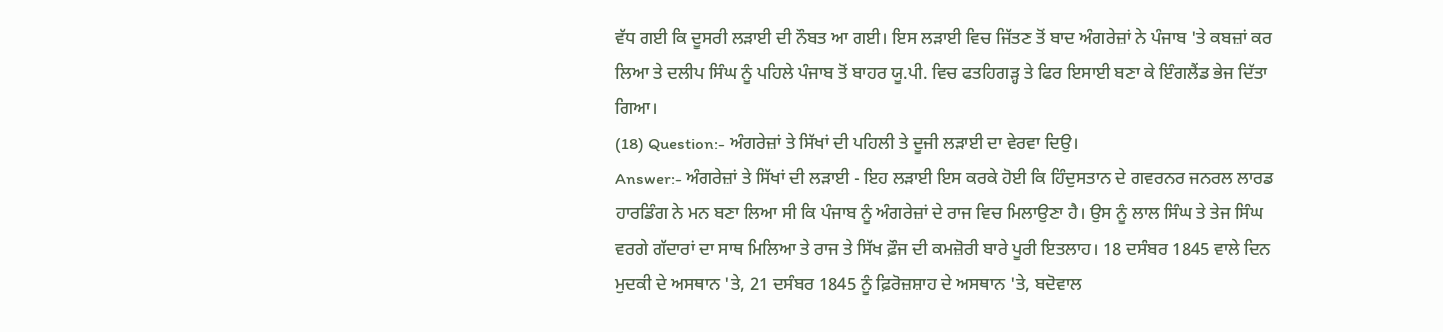ਵੱਧ ਗਈ ਕਿ ਦੂਸਰੀ ਲੜਾਈ ਦੀ ਨੌਬਤ ਆ ਗਈ। ਇਸ ਲੜਾਈ ਵਿਚ ਜਿੱਤਣ ਤੋਂ ਬਾਦ ਅੰਗਰੇਜ਼ਾਂ ਨੇ ਪੰਜਾਬ 'ਤੇ ਕਬਜ਼ਾਂ ਕਰ ਲਿਆ ਤੇ ਦਲੀਪ ਸਿੰਘ ਨੂੰ ਪਹਿਲੇ ਪੰਜਾਬ ਤੋਂ ਬਾਹਰ ਯੂ.ਪੀ. ਵਿਚ ਫਤਹਿਗੜ੍ਹ ਤੇ ਫਿਰ ਇਸਾਈ ਬਣਾ ਕੇ ਇੰਗਲੈਂਡ ਭੇਜ ਦਿੱਤਾ ਗਿਆ।
(18) Question:- ਅੰਗਰੇਜ਼ਾਂ ਤੇ ਸਿੱਖਾਂ ਦੀ ਪਹਿਲੀ ਤੇ ਦੂਜੀ ਲੜਾਈ ਦਾ ਵੇਰਵਾ ਦਿਉ।
Answer:- ਅੰਗਰੇਜ਼ਾਂ ਤੇ ਸਿੱਖਾਂ ਦੀ ਲੜਾਈ - ਇਹ ਲੜਾਈ ਇਸ ਕਰਕੇ ਹੋਈ ਕਿ ਹਿੰਦੁਸਤਾਨ ਦੇ ਗਵਰਨਰ ਜਨਰਲ ਲਾਰਡ ਹਾਰਡਿੰਗ ਨੇ ਮਨ ਬਣਾ ਲਿਆ ਸੀ ਕਿ ਪੰਜਾਬ ਨੂੰ ਅੰਗਰੇਜ਼ਾਂ ਦੇ ਰਾਜ ਵਿਚ ਮਿਲਾਉਣਾ ਹੈ। ਉਸ ਨੂੰ ਲਾਲ ਸਿੰਘ ਤੇ ਤੇਜ ਸਿੰਘ ਵਰਗੇ ਗੱਦਾਰਾਂ ਦਾ ਸਾਥ ਮਿਲਿਆ ਤੇ ਰਾਜ ਤੇ ਸਿੱਖ ਫ਼ੌਜ ਦੀ ਕਮਜ਼ੋਰੀ ਬਾਰੇ ਪੂਰੀ ਇਤਲਾਹ। 18 ਦਸੰਬਰ 1845 ਵਾਲੇ ਦਿਨ ਮੁਦਕੀ ਦੇ ਅਸਥਾਨ 'ਤੇ, 21 ਦਸੰਬਰ 1845 ਨੂੰ ਫ਼ਿਰੋਜ਼ਸ਼ਾਹ ਦੇ ਅਸਥਾਨ 'ਤੇ, ਬਦੋਵਾਲ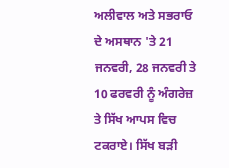ਅਲੀਵਾਲ ਅਤੇ ਸਭਰਾਓ ਦੇ ਅਸਥਾਨ 'ਤੇ 21 ਜਨਵਰੀ, 28 ਜਨਵਰੀ ਤੇ 10 ਫਰਵਰੀ ਨੂੰ ਅੰਗਰੇਜ਼ ਤੇ ਸਿੱਖ ਆਪਸ ਵਿਚ ਟਕਰਾਏ। ਸਿੱਖ ਬੜੀ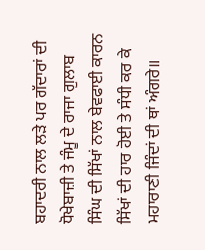ਬਹਾਦਰੀ ਨਾਲ ਲੜੇ ਪਰ ਗੱਦਾਰਾਂ ਦੀ ਧੋਖੇਬਾਜ਼ੀ ਤੇ ਜੰਮੂ ਦੇ ਰਾਜਾ ਗੁਲਾਬ ਸਿੰਘ ਦੀ ਸਿੱਖਾਂ ਨਾਲ ਬੇਵਫਾਈ ਕਾਰਨ ਸਿੱਖਾਂ ਦੀ ਹਾਰ ਹੋਈ ਤੇ ਸੰਧੀ ਕਰ ਕੇ ਮਹਾਰਾਣੀ ਜਿੰਦਾਂ ਦੀ ਥਾਂ ਅੰਗਰੇ॥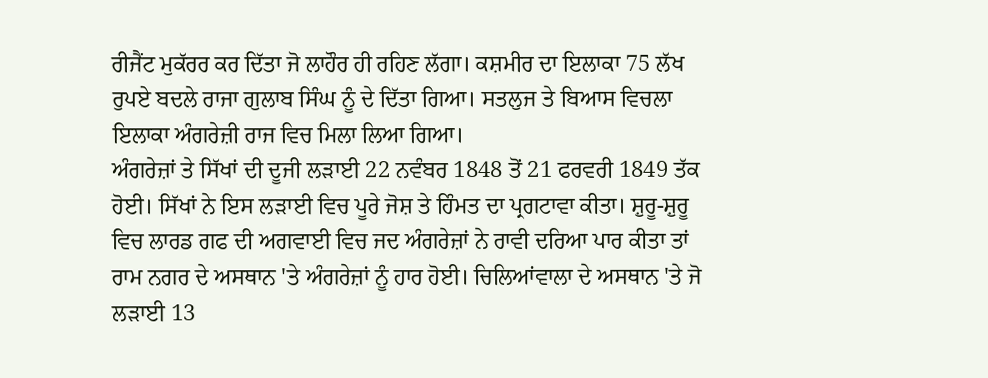ਰੀਜੈਂਟ ਮੁਕੱਰਰ ਕਰ ਦਿੱਤਾ ਜੋ ਲਾਹੌਰ ਹੀ ਰਹਿਣ ਲੱਗਾ। ਕਸ਼ਮੀਰ ਦਾ ਇਲਾਕਾ 75 ਲੱਖ ਰੁਪਏ ਬਦਲੇ ਰਾਜਾ ਗੁਲਾਬ ਸਿੰਘ ਨੂੰ ਦੇ ਦਿੱਤਾ ਗਿਆ। ਸਤਲੁਜ ਤੇ ਬਿਆਸ ਵਿਚਲਾ ਇਲਾਕਾ ਅੰਗਰੇਜ਼ੀ ਰਾਜ ਵਿਚ ਮਿਲਾ ਲਿਆ ਗਿਆ।
ਅੰਗਰੇਜ਼ਾਂ ਤੇ ਸਿੱਖਾਂ ਦੀ ਦੂਜੀ ਲੜਾਈ 22 ਨਵੰਬਰ 1848 ਤੋਂ 21 ਫਰਵਰੀ 1849 ਤੱਕ ਹੋਈ। ਸਿੱਖਾਂ ਨੇ ਇਸ ਲੜਾਈ ਵਿਚ ਪੂਰੇ ਜੋਸ਼ ਤੇ ਹਿੰਮਤ ਦਾ ਪ੍ਰਗਟਾਵਾ ਕੀਤਾ। ਸ਼ੁਰੂ-ਸ਼ੁਰੂ ਵਿਚ ਲਾਰਡ ਗਫ ਦੀ ਅਗਵਾਈ ਵਿਚ ਜਦ ਅੰਗਰੇਜ਼ਾਂ ਨੇ ਰਾਵੀ ਦਰਿਆ ਪਾਰ ਕੀਤਾ ਤਾਂ ਰਾਮ ਨਗਰ ਦੇ ਅਸਥਾਨ 'ਤੇ ਅੰਗਰੇਜ਼ਾਂ ਨੂੰ ਹਾਰ ਹੋਈ। ਚਿਲਿਆਂਵਾਲਾ ਦੇ ਅਸਥਾਨ 'ਤੇ ਜੋ ਲੜਾਈ 13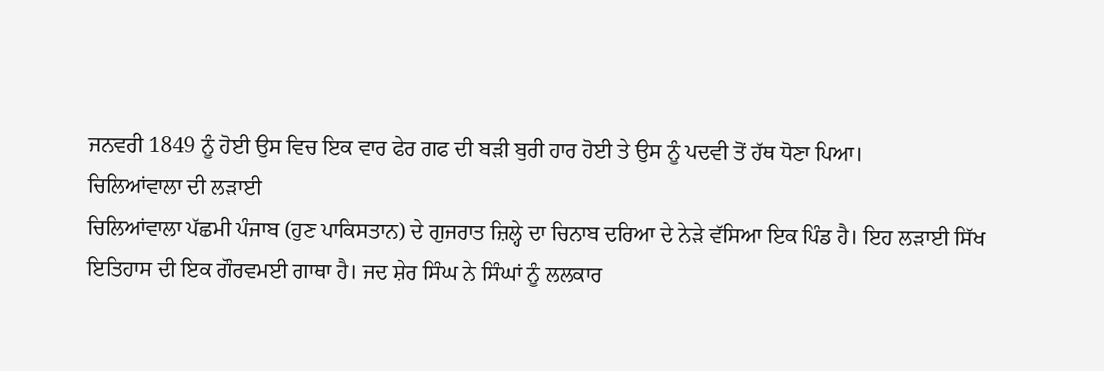ਜਨਵਰੀ 1849 ਨੂੰ ਹੋਈ ਉਸ ਵਿਚ ਇਕ ਵਾਰ ਫੇਰ ਗਫ ਦੀ ਬੜੀ ਬੁਰੀ ਹਾਰ ਹੋਈ ਤੇ ਉਸ ਨੂੰ ਪਦਵੀ ਤੋਂ ਹੱਥ ਧੋਣਾ ਪਿਆ।
ਚਿਲਿਆਂਵਾਲਾ ਦੀ ਲੜਾਈ
ਚਿਲਿਆਂਵਾਲਾ ਪੱਛਮੀ ਪੰਜਾਬ (ਹੁਣ ਪਾਕਿਸਤਾਨ) ਦੇ ਗੁਜਰਾਤ ਜ਼ਿਲ੍ਹੇ ਦਾ ਚਿਨਾਬ ਦਰਿਆ ਦੇ ਨੇੜੇ ਵੱਸਿਆ ਇਕ ਪਿੰਡ ਹੈ। ਇਹ ਲੜਾਈ ਸਿੱਖ ਇਤਿਹਾਸ ਦੀ ਇਕ ਗੌਰਵਮਈ ਗਾਥਾ ਹੈ। ਜਦ ਸ਼ੇਰ ਸਿੰਘ ਨੇ ਸਿੰਘਾਂ ਨੂੰ ਲਲਕਾਰ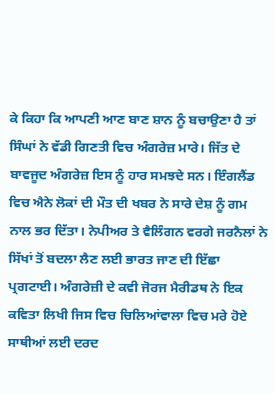ਕੇ ਕਿਹਾ ਕਿ ਆਪਣੀ ਆਣ ਬਾਣ ਸ਼ਾਨ ਨੂੰ ਬਚਾਉਣਾ ਹੈ ਤਾਂ ਸਿੰਘਾਂ ਨੇ ਵੱਡੀ ਗਿਣਤੀ ਵਿਚ ਅੰਗਰੇਜ਼ ਮਾਰੇ। ਜਿੱਤ ਦੇ ਬਾਵਜੂਦ ਅੰਗਰੇਜ਼ ਇਸ ਨੂੰ ਹਾਰ ਸਮਝਦੇ ਸਨ। ਇੰਗਲੈਂਡ ਵਿਚ ਐਨੇ ਲੋਕਾਂ ਦੀ ਮੌਤ ਦੀ ਖਬਰ ਨੇ ਸਾਰੇ ਦੇਸ਼ ਨੂੰ ਗਮ ਨਾਲ ਭਰ ਦਿੱਤਾ। ਨੇਪੀਅਰ ਤੇ ਵੈਲਿੰਗਨ ਵਰਗੇ ਜਰਨੈਲਾਂ ਨੇ ਸਿੱਖਾਂ ਤੋਂ ਬਦਲਾ ਲੈਣ ਲਈ ਭਾਰਤ ਜਾਣ ਦੀ ਇੱਛਾ ਪ੍ਰਗਟਾਈ। ਅੰਗਰੇਜ਼ੀ ਦੇ ਕਵੀ ਜੋਰਜ ਮੈਰੀਡਥ ਨੇ ਇਕ ਕਵਿਤਾ ਲਿਖੀ ਜਿਸ ਵਿਚ ਚਿਲਿਆਂਵਾਲਾ ਵਿਚ ਮਰੇ ਹੋਏ ਸਾਥੀਆਂ ਲਈ ਦਰਦ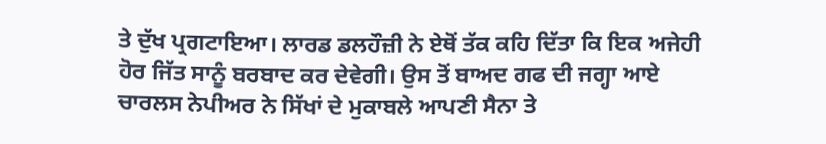ਤੇ ਦੁੱਖ ਪ੍ਰਗਟਾਇਆ। ਲਾਰਡ ਡਲਹੌਜ਼ੀ ਨੇ ਏਥੋਂ ਤੱਕ ਕਹਿ ਦਿੱਤਾ ਕਿ ਇਕ ਅਜੇਹੀ ਹੋਰ ਜਿੱਤ ਸਾਨੂੰ ਬਰਬਾਦ ਕਰ ਦੇਵੇਗੀ। ਉਸ ਤੋਂ ਬਾਅਦ ਗਫ ਦੀ ਜਗ੍ਹਾ ਆਏ ਚਾਰਲਸ ਨੇਪੀਅਰ ਨੇ ਸਿੱਖਾਂ ਦੇ ਮੁਕਾਬਲੇ ਆਪਣੀ ਸੈਨਾ ਤੇ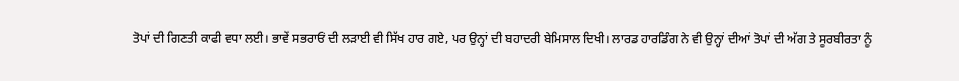ਤੋਪਾਂ ਦੀ ਗਿਣਤੀ ਕਾਫੀ ਵਧਾ ਲਈ। ਭਾਵੇਂ ਸਭਰਾਓਂ ਦੀ ਲੜਾਈ ਵੀ ਸਿੱਖ ਹਾਰ ਗਏ, ਪਰ ਉਨ੍ਹਾਂ ਦੀ ਬਹਾਦਰੀ ਬੇਮਿਸਾਲ ਦਿਖੀ। ਲਾਰਡ ਹਾਰਡਿੰਗ ਨੇ ਵੀ ਉਨ੍ਹਾਂ ਦੀਆਂ ਤੋਪਾਂ ਦੀ ਅੱਗ ਤੇ ਸੂਰਬੀਰਤਾ ਨੂੰ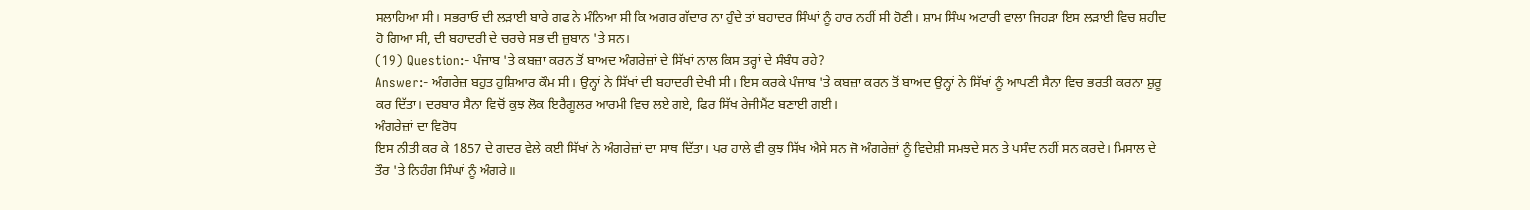ਸਲਾਹਿਆ ਸੀ। ਸਭਰਾਓ ਦੀ ਲੜਾਈ ਬਾਰੇ ਗਫ ਨੇ ਮੰਨਿਆ ਸੀ ਕਿ ਅਗਰ ਗੱਦਾਰ ਨਾ ਹੁੰਦੇ ਤਾਂ ਬਹਾਦਰ ਸਿੰਘਾਂ ਨੂੰ ਹਾਰ ਨਹੀਂ ਸੀ ਹੋਣੀ। ਸ਼ਾਮ ਸਿੰਘ ਅਟਾਰੀ ਵਾਲਾ ਜਿਹੜਾ ਇਸ ਲੜਾਈ ਵਿਚ ਸ਼ਹੀਦ ਹੋ ਗਿਆ ਸੀ, ਦੀ ਬਹਾਦਰੀ ਦੇ ਚਰਚੇ ਸਭ ਦੀ ਜ਼ੁਬਾਨ 'ਤੇ ਸਨ।
(19) Question:- ਪੰਜਾਬ 'ਤੇ ਕਬਜ਼ਾ ਕਰਨ ਤੋਂ ਬਾਅਦ ਅੰਗਰੇਜ਼ਾਂ ਦੇ ਸਿੱਖਾਂ ਨਾਲ ਕਿਸ ਤਰ੍ਹਾਂ ਦੇ ਸੰਬੰਧ ਰਹੇ?
Answer:- ਅੰਗਰੇਜ਼ ਬਹੁਤ ਹੁਸ਼ਿਆਰ ਕੌਮ ਸੀ। ਉਨ੍ਹਾਂ ਨੇ ਸਿੱਖਾਂ ਦੀ ਬਹਾਦਰੀ ਦੇਖੀ ਸੀ। ਇਸ ਕਰਕੇ ਪੰਜਾਬ 'ਤੇ ਕਬਜ਼ਾ ਕਰਨ ਤੋਂ ਬਾਅਦ ਉਨ੍ਹਾਂ ਨੇ ਸਿੱਖਾਂ ਨੂੰ ਆਪਣੀ ਸੈਨਾ ਵਿਚ ਭਰਤੀ ਕਰਨਾ ਸ਼ੁਰੂ ਕਰ ਦਿੱਤਾ। ਦਰਬਾਰ ਸੈਨਾ ਵਿਚੋਂ ਕੁਝ ਲੋਕ ਇਰੈਗੂਲਰ ਆਰਮੀ ਵਿਚ ਲਏ ਗਏ, ਫਿਰ ਸਿੱਖ ਰੇਜੀਮੈਂਟ ਬਣਾਈ ਗਈ।
ਅੰਗਰੇਜ਼ਾਂ ਦਾ ਵਿਰੋਧ
ਇਸ ਨੀਤੀ ਕਰ ਕੇ 1857 ਦੇ ਗਦਰ ਵੇਲੇ ਕਈ ਸਿੱਖਾਂ ਨੇ ਅੰਗਰੇਜ਼ਾਂ ਦਾ ਸਾਥ ਦਿੱਤਾ। ਪਰ ਹਾਲੇ ਵੀ ਕੁਝ ਸਿੱਖ ਐਸੇ ਸਨ ਜੋ ਅੰਗਰੇਜ਼ਾਂ ਨੂੰ ਵਿਦੇਸ਼ੀ ਸਮਝਦੇ ਸਨ ਤੇ ਪਸੰਦ ਨਹੀਂ ਸਨ ਕਰਦੇ। ਮਿਸਾਲ ਦੇ ਤੌਰ 'ਤੇ ਨਿਹੰਗ ਸਿੰਘਾਂ ਨੂੰ ਅੰਗਰੇ॥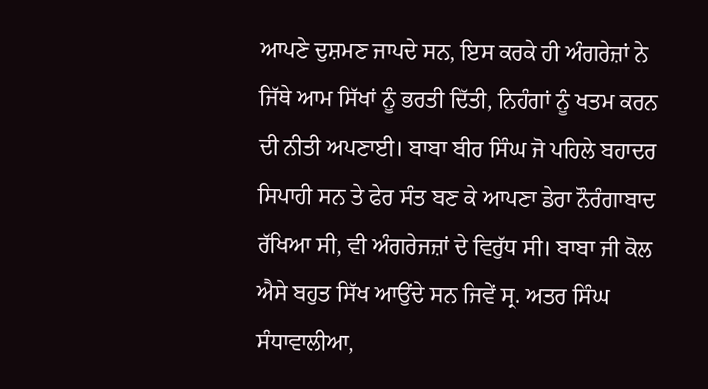ਆਪਣੇ ਦੁਸ਼ਮਣ ਜਾਪਦੇ ਸਨ, ਇਸ ਕਰਕੇ ਹੀ ਅੰਗਰੇਜ਼ਾਂ ਨੇ ਜਿੱਥੇ ਆਮ ਸਿੱਖਾਂ ਨੂੰ ਭਰਤੀ ਦਿੱਤੀ, ਨਿਹੰਗਾਂ ਨੂੰ ਖਤਮ ਕਰਨ ਦੀ ਨੀਤੀ ਅਪਣਾਈ। ਬਾਬਾ ਬੀਰ ਸਿੰਘ ਜੋ ਪਹਿਲੇ ਬਹਾਦਰ ਸਿਪਾਹੀ ਸਨ ਤੇ ਫੇਰ ਸੰਤ ਬਣ ਕੇ ਆਪਣਾ ਡੇਰਾ ਨੌਰੰਗਾਬਾਦ ਰੱਖਿਆ ਸੀ, ਵੀ ਅੰਗਰੇਜਜ਼ਾਂ ਦੇ ਵਿਰੁੱਧ ਸੀ। ਬਾਬਾ ਜੀ ਕੋਲ ਐਸੇ ਬਹੁਤ ਸਿੱਖ ਆਉਂਦੇ ਸਨ ਜਿਵੇਂ ਸ੍ਰ. ਅਤਰ ਸਿੰਘ ਸੰਧਾਵਾਲੀਆ,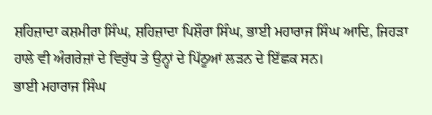ਸ਼ਹਿਜ਼ਾਦਾ ਕਸ਼ਮੀਰਾ ਸਿੰਘ, ਸ਼ਹਿਜ਼ਾਦਾ ਪਿਸ਼ੌਰਾ ਸਿੰਘ, ਭਾਈ ਮਹਾਰਾਜ ਸਿੰਘ ਆਦਿ, ਜਿਹੜਾ ਹਾਲੇ ਵੀ ਅੰਗਰੇਜ਼ਾਂ ਦੇ ਵਿਰੁੱਧ ਤੇ ਉਨ੍ਹਾਂ ਦੇ ਪਿੱਠੂਆਂ ਲੜਨ ਦੇ ਇੱਛਕ ਸਨ।
ਭਾਈ ਮਹਾਰਾਜ ਸਿੰਘ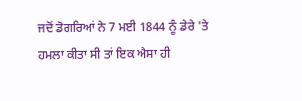ਜਦੋਂ ਡੋਗਰਿਆਂ ਨੇ 7 ਮਈ 1844 ਨੂੰ ਡੇਰੇ 'ਤੇ ਹਮਲਾ ਕੀਤਾ ਸੀ ਤਾਂ ਇਕ ਐਸਾ ਹੀ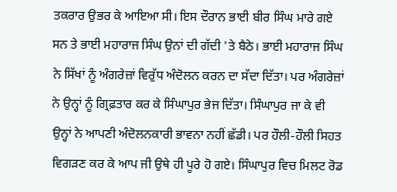ਤਕਰਾਰ ਉਭਰ ਕੇ ਆਇਆ ਸੀ। ਇਸ ਦੌਰਾਨ ਭਾਈ ਬੀਰ ਸਿੰਘ ਮਾਰੇ ਗਏ ਸਨ ਤੇ ਭਾਈ ਮਹਾਰਾਜ ਸਿੰਘ ਉਨਾਂ ਦੀ ਗੱਦੀ 'ਤੇ ਬੈਠੇ। ਭਾਈ ਮਹਾਰਾਜ ਸਿੰਘ ਨੇ ਸਿੱਖਾਂ ਨੂੰ ਅੰਗਰੇਜ਼ਾਂ ਵਿਰੁੱਧ ਅੰਦੋਲਨ ਕਰਨ ਦਾ ਸੱਦਾ ਦਿੱਤਾ। ਪਰ ਅੰਗਰੇਜ਼ਾਂ ਨੇ ਉਨ੍ਹਾਂ ਨੂੰ ਗ੍ਰਿਫ਼ਤਾਰ ਕਰ ਕੇ ਸਿੰਘਾਪੁਰ ਭੇਜ ਦਿੱਤਾ। ਸਿੰਘਾਪੁਰ ਜਾ ਕੇ ਵੀ ਉਨ੍ਹਾਂ ਨੇ ਆਪਣੀ ਅੰਦੋਲਨਕਾਰੀ ਭਾਵਨਾ ਨਹੀਂ ਛੱਡੀ। ਪਰ ਹੌਲੀ-ਹੌਲੀ ਸਿਹਤ ਵਿਗੜਣ ਕਰ ਕੇ ਆਪ ਜੀ ਉਥੇ ਹੀ ਪੂਰੇ ਹੋ ਗਏ। ਸਿੰਘਾਪੁਰ ਵਿਚ ਮਿਲਟ ਰੋਡ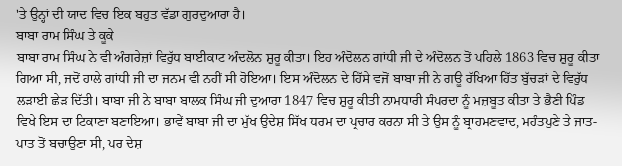'ਤੇ ਉਨ੍ਹਾਂ ਦੀ ਯਾਦ ਵਿਚ ਇਕ ਬਹੁਤ ਵੱਡਾ ਗੁਰਦੁਆਰਾ ਹੈ।
ਬਾਬਾ ਰਾਮ ਸਿੰਘ ਤੇ ਕੂਕੇ
ਬਾਬਾ ਰਾਮ ਸਿੰਘ ਨੇ ਵੀ ਅੰਗਰੇਜ਼ਾਂ ਵਿਰੁੱਧ ਬਾਈਕਾਟ ਅੰਦਲੋਨ ਸ਼ੁਰੂ ਕੀਤਾ। ਇਹ ਅੰਦੋਲਨ ਗਾਂਧੀ ਜੀ ਦੇ ਅੰਦੋਲਨ ਤੋਂ ਪਹਿਲੇ 1863 ਵਿਚ ਸ਼ੁਰੂ ਕੀਤਾ ਗਿਆ ਸੀ, ਜਦੋਂ ਹਾਲੇ ਗਾਂਧੀ ਜੀ ਦਾ ਜਨਮ ਵੀ ਨਹੀਂ ਸੀ ਹੋਇਆ। ਇਸ ਅੰਦੋਲਨ ਦੇ ਹਿੱਸੇ ਵਜੋਂ ਬਾਬਾ ਜੀ ਨੇ ਗਊ ਰੱਖਿਆ ਹਿੱਤ ਬੁੱਚੜਾਂ ਦੇ ਵਿਰੁੱਧ ਲੜਾਈ ਛੇੜ ਦਿੱਤੀ। ਬਾਬਾ ਜੀ ਨੇ ਬਾਬਾ ਬਾਲਕ ਸਿੰਘ ਜੀ ਦੁਆਰਾ 1847 ਵਿਚ ਸ਼ੁਰੂ ਕੀਤੀ ਨਾਮਧਾਰੀ ਸੰਪਰਦਾ ਨੂੰ ਮਜ਼ਬੂਤ ਕੀਤਾ ਤੇ ਭੈਣੀ ਪਿੰਡ ਵਿਖੇ ਇਸ ਦਾ ਟਿਕਾਣਾ ਬਣਾਇਆ। ਭਾਵੇਂ ਬਾਬਾ ਜੀ ਦਾ ਮੁੱਖ ਉਦੇਸ਼ ਸਿੱਖ ਧਰਮ ਦਾ ਪ੍ਰਚਾਰ ਕਰਨਾ ਸੀ ਤੇ ਉਸ ਨੂੰ ਬ੍ਰਾਹਮਣਵਾਦ, ਮਹੰਤਪੁਣੇ ਤੇ ਜਾਤ-ਪਾਤ ਤੋਂ ਬਚਾਉਣਾ ਸੀ, ਪਰ ਦੇਸ਼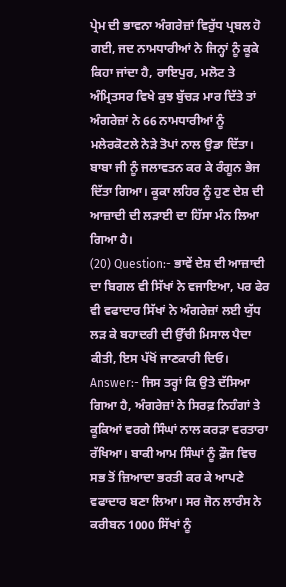ਪ੍ਰੇਮ ਦੀ ਭਾਵਨਾ ਅੰਗਰੇਜ਼ਾਂ ਵਿਰੁੱਧ ਪ੍ਰਬਲ ਹੋ ਗਈ, ਜਦ ਨਾਮਧਾਰੀਆਂ ਨੇ ਜਿਨ੍ਹਾਂ ਨੂੰ ਕੂਕੇ ਕਿਹਾ ਜਾਂਦਾ ਹੈ, ਰਾਇਪੁਰ, ਮਲੋਟ ਤੇ ਅੰਮ੍ਰਿਤਸਰ ਵਿਖੇ ਕੁਝ ਬੁੱਚੜ ਮਾਰ ਦਿੱਤੇ ਤਾਂ ਅੰਗਰੇਜ਼ਾਂ ਨੇ 66 ਨਾਮਧਾਰੀਆਂ ਨੂੰ ਮਲੇਰਕੋਟਲੇ ਨੇੜੇ ਤੋਪਾਂ ਨਾਲ ਉਡਾ ਦਿੱਤਾ। ਬਾਬਾ ਜੀ ਨੂੰ ਜਲਾਵਤਨ ਕਰ ਕੇ ਰੰਗੂਨ ਭੇਜ ਦਿੱਤਾ ਗਿਆ। ਕੂਕਾ ਲਹਿਰ ਨੂੰ ਹੁਣ ਦੇਸ਼ ਦੀ ਆਜ਼ਾਦੀ ਦੀ ਲੜਾਈ ਦਾ ਹਿੱਸਾ ਮੰਨ ਲਿਆ ਗਿਆ ਹੈ।
(20) Question:- ਭਾਵੇਂ ਦੇਸ਼ ਦੀ ਆਜ਼ਾਦੀ ਦਾ ਬਿਗਲ ਵੀ ਸਿੱਖਾਂ ਨੇ ਵਜਾਇਆ, ਪਰ ਫੇਰ ਵੀ ਵਫਾਦਾਰ ਸਿੱਖਾਂ ਨੇ ਅੰਗਰੇਜ਼ਾਂ ਲਈ ਯੁੱਧ ਲੜ ਕੇ ਬਹਾਦਰੀ ਦੀ ਉੱਚੀ ਮਿਸਾਲ ਪੈਦਾ ਕੀਤੀ, ਇਸ ਪੱਖੋਂ ਜਾਣਕਾਰੀ ਦਿਓ।
Answer:- ਜਿਸ ਤਰ੍ਹਾਂ ਕਿ ਉਤੇ ਦੱਸਿਆ ਗਿਆ ਹੈ, ਅੰਗਰੇਜ਼ਾਂ ਨੇ ਸਿਰਫ਼ ਨਿਹੰਗਾਂ ਤੇ ਕੂਕਿਆਂ ਵਰਗੇ ਸਿੰਘਾਂ ਨਾਲ ਕਰੜਾ ਵਰਤਾਰਾ ਰੱਖਿਆ। ਬਾਕੀ ਆਮ ਸਿੰਘਾਂ ਨੂੰ ਫ਼ੌਜ ਵਿਚ ਸਭ ਤੋਂ ਜ਼ਿਆਦਾ ਭਰਤੀ ਕਰ ਕੇ ਆਪਣੇ ਵਫਾਦਾਰ ਬਣਾ ਲਿਆ। ਸਰ ਜੋਨ ਲਾਰੰਸ ਨੇ ਕਰੀਬਨ 1000 ਸਿੱਖਾਂ ਨੂੰ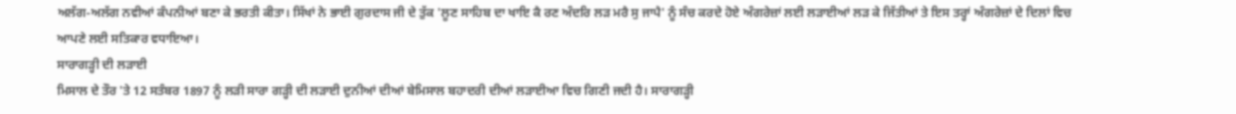ਅਲੱਗ-ਅਲੱਗ ਨਵੀਆਂ ਕੰਪਨੀਆਂ ਬਣਾ ਕੇ ਭਰਤੀ ਕੀਤਾ। ਸਿੱਖਾਂ ਨੇ ਭਾਈ ਗੁਰਦਾਸ ਜੀ ਦੇ ਤੁੱਕ 'ਲੂਣ ਸਾਹਿਬ ਦਾ ਖਾਇ ਕੈ ਰਣ ਅੰਦਰਿ ਲੜ ਮਰੈ ਸੁ ਜਾਪੈ' ਨੂੰ ਸੰਚ ਕਰਦੇ ਹੋਏ ਅੰਗਰੇਜ਼ਾਂ ਲਈ ਲੜਾਈਆਂ ਲੜ ਕੇ ਜਿੱਤੀਆਂ ਤੇ ਇਸ ਤਰ੍ਹਾਂ ਅੰਗਰੇਜ਼ਾਂ ਦੇ ਦਿਲਾਂ ਵਿਚ ਆਪਣੇ ਲਈ ਸਤਿਕਾਰ ਵਧਾਇਆ।
ਸਾਰਾਗੜ੍ਹੀ ਦੀ ਲੜਾਈ
ਮਿਸਾਲ ਦੇ ਤੌਰ 'ਤੇ 12 ਸਤੰਬਰ 1897 ਨੂੰ ਲੜੀ ਸਾਰਾ ਗੜ੍ਹੀ ਦੀ ਲੜਾਈ ਦੁਨੀਆਂ ਦੀਆਂ ਬੇਮਿਸਾਲ ਬਹਾਦਰੀ ਦੀਆਂ ਲੜਾਈਆ ਵਿਚ ਗਿਣੀ ਜਦੀ ਹੈ। ਸਾਰਾਗੜ੍ਹੀ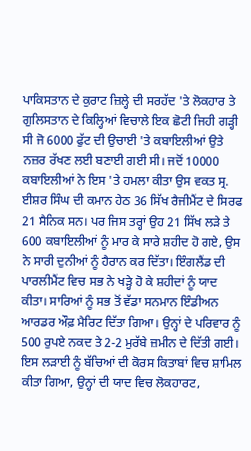ਪਾਕਿਸਤਾਨ ਦੇ ਕੁਰਾਟ ਜ਼ਿਲ੍ਹੇ ਦੀ ਸਰਹੱਦ 'ਤੇ ਲੋਕਹਾਰ ਤੇ ਗੁਲਿਸਤਾਨ ਦੇ ਕਿਲ੍ਹਿਆਂ ਵਿਚਾਲੇ ਇਕ ਛੋਟੀ ਜਿਹੀ ਗੜ੍ਹੀ ਸੀ ਜੋ 6000 ਫੁੱਟ ਦੀ ਉਚਾਈ 'ਤੇ ਕਬਾਇਲੀਆਂ ਉਤੇ ਨਜ਼ਰ ਰੱਖਣ ਲਈ ਬਣਾਈ ਗਈ ਸੀ। ਜਦੋਂ 10000 ਕਬਾਇਲੀਆਂ ਨੇ ਇਸ 'ਤੇ ਹਮਲਾ ਕੀਤਾ ਉਸ ਵਕਤ ਸ੍ਰ. ਈਸ਼ਰ ਸਿੰਘ ਦੀ ਕਮਾਨ ਹੇਠ 36 ਸਿੱਖ ਰੈਜੀਮੈਂਟ ਦੇ ਸਿਰਫ 21 ਸੈਨਿਕ ਸਨ। ਪਰ ਜਿਸ ਤਰ੍ਹਾਂ ਉਹ 21 ਸਿੱਖ ਲੜੇ ਤੇ 600 ਕਬਾਇਲੀਆਂ ਨੂੰ ਮਾਰ ਕੇ ਸਾਰੇ ਸ਼ਹੀਦ ਹੋ ਗਏ, ਉਸ ਨੇ ਸਾਰੀ ਦੁਨੀਆਂ ਨੂੰ ਹੈਰਾਨ ਕਰ ਦਿੱਤਾ। ਇੰਗਲੈਂਡ ਦੀ ਪਾਰਲੀਮੈਂਟ ਵਿਚ ਸਭ ਨੇ ਖੜ੍ਹੇ ਹੋ ਕੇ ਸ਼ਹੀਦਾਂ ਨੂੰ ਯਾਦ ਕੀਤਾ। ਸਾਰਿਆਂ ਨੂੰ ਸਭ ਤੋਂ ਵੱਡਾ ਸਨਮਾਨ ਇੰਡੀਅਨ ਆਰਡਰ ਔਫ਼ ਮੈਰਿਟ ਦਿੱਤਾ ਗਿਆ। ਉਨ੍ਹਾਂ ਦੇ ਪਰਿਵਾਰ ਨੂੰ 500 ਰੁਪਏ ਨਕਦ ਤੇ 2-2 ਮੁਰੱਬੇ ਜ਼ਮੀਨ ਦੇ ਦਿੱਤੀ ਗਈ। ਇਸ ਲੜਾਈ ਨੂੰ ਬੱਚਿਆਂ ਦੀ ਕੋਰਸ ਕਿਤਾਬਾਂ ਵਿਚ ਸ਼ਾਮਿਲ ਕੀਤਾ ਗਿਆ, ਉਨ੍ਹਾਂ ਦੀ ਯਾਦ ਵਿਚ ਲੋਕਹਾਰਟ,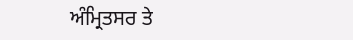ਅੰਮ੍ਰਿਤਸਰ ਤੇ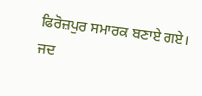ਫਿਰੋਜ਼ਪੁਰ ਸਮਾਰਕ ਬਣਾਏ ਗਏ। ਜਦ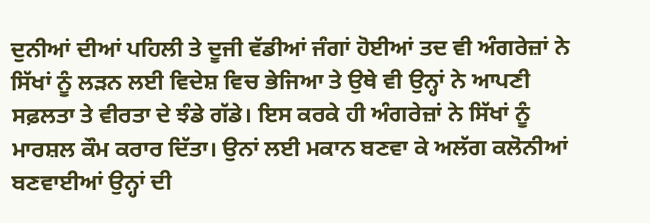ਦੁਨੀਆਂ ਦੀਆਂ ਪਹਿਲੀ ਤੇ ਦੂਜੀ ਵੱਡੀਆਂ ਜੰਗਾਂ ਹੋਈਆਂ ਤਦ ਵੀ ਅੰਗਰੇਜ਼ਾਂ ਨੇ ਸਿੱਖਾਂ ਨੂੰ ਲੜਨ ਲਈ ਵਿਦੇਸ਼ ਵਿਚ ਭੇਜਿਆ ਤੇ ਉਥੇ ਵੀ ਉਨ੍ਹਾਂ ਨੇ ਆਪਣੀ ਸਫ਼ਲਤਾ ਤੇ ਵੀਰਤਾ ਦੇ ਝੰਡੇ ਗੱਡੇ। ਇਸ ਕਰਕੇ ਹੀ ਅੰਗਰੇਜ਼ਾਂ ਨੇ ਸਿੱਖਾਂ ਨੂੰ ਮਾਰਸ਼ਲ ਕੌਮ ਕਰਾਰ ਦਿੱਤਾ। ਉਨਾਂ ਲਈ ਮਕਾਨ ਬਣਵਾ ਕੇ ਅਲੱਗ ਕਲੋਨੀਆਂ ਬਣਵਾਈਆਂ ਉਨ੍ਹਾਂ ਦੀ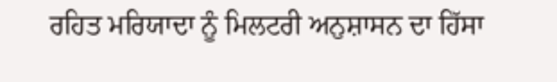ਰਹਿਤ ਮਰਿਯਾਦਾ ਨੂੰ ਮਿਲਟਰੀ ਅਨੁਸ਼ਾਸਨ ਦਾ ਹਿੱਸਾ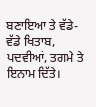ਬਣਾਇਆ ਤੇ ਵੱਡੇ-ਵੱਡੇ ਖਿਤਾਬ, ਪਦਵੀਆਂ, ਤਗਮੇ ਤੇ ਇਨਾਮ ਦਿੱਤੇ।